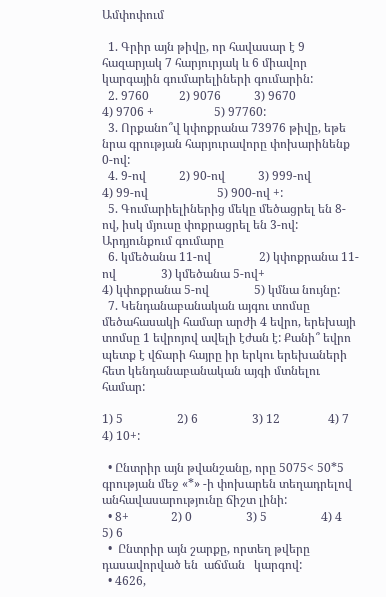Ամփոփում

  1. Գրիր այն թիվը, որ հավասար է 9 հազարյակ 7 հարյուրյակ և 6 միավոր կարգային գումարելիների գումարին:
  2. 9760          2) 9076           3) 9670                       4) 9706 +                    5) 97760:
  3. Որքանո՞վ կփոքրանա 73976 թիվը, եթե նրա գրության հարյուրավորը փոխարինենք   0-ով:
  4. 9-ով           2) 90-ով           3) 999-ով                     4) 99-ով                       5) 900-ով +:
  5. Գումարիելիներից մեկը մեծացրել են 8-ով, իսկ մյուսը փոքրացրել են 3-ով: Արդյունքում գումարը
  6. կմեծանա 11-ով                2) կփոքրանա 11-ով               3) կմեծանա 5-ով+                              4) կփոքրանա 5-ով               5) կմնա նույնը:
  7. Կենդանաբանական այգու տոմսը մեծահասակի համար արժի 4 եվրո, երեխայի տոմսը 1 եվրոյով ավելի էժան է: Քանի՞ եվրո պետք է վճարի հայրը իր երկու երեխաների հետ կենդանաբանական այգի մտնելու համար:

1) 5                  2) 6                  3) 12                4) 7                 4) 10+:

  • Ընտրիր այն թվանշանը, որը 5075< 50*5 գրության մեջ «*» -ի փոխարեն տեղադրելով անհավասարությունը ճիշտ լինի:
  • 8+              2) 0                  3) 5                  4) 4                  5) 6
  •  Ընտրիր այն շարքը, որտեղ թվերը դասավորված են  աճման   կարգով:
  • 4626,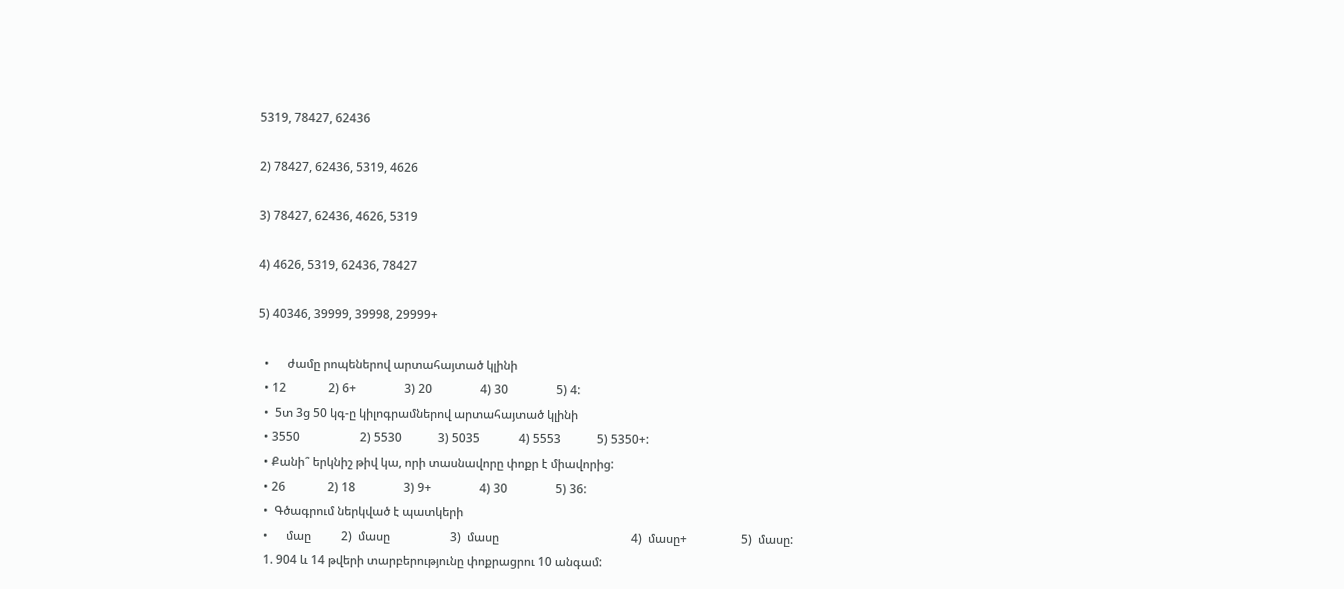5319, 78427, 62436

2) 78427, 62436, 5319, 4626

3) 78427, 62436, 4626, 5319

4) 4626, 5319, 62436, 78427

5) 40346, 39999, 39998, 29999+

  •      ժամը րոպեներով արտահայտած կլինի
  • 12              2) 6+                3) 20                4) 30                5) 4:
  •  5տ 3ց 50 կգ-ը կիլոգրամներով արտահայտած կլինի
  • 3550                    2) 5530            3) 5035             4) 5553            5) 5350+:
  • Քանի՞ երկնիշ թիվ կա, որի տասնավորը փոքր է միավորից:
  • 26              2) 18                3) 9+                4) 30                5) 36:
  •  Գծագրում ներկված է պատկերի
  •      մաը          2)  մասը                    3)  մասը                                            4)  մասը+                  5)  մասը:
  1. 904 և 14 թվերի տարբերությունը փոքրացրու 10 անգամ: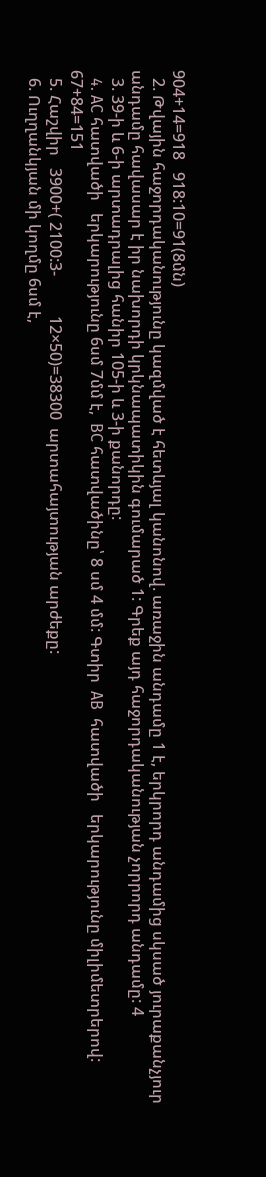904+14=918   918:10=91(8մն)
  2. Թվային հաջորդականությունը կազմված է հետևյալ կանոնով. առաջին անդամը 1 է, երկրորդ անդամից սկսած յուրաքանչյուր անդամը հավասար է իր նախորդի կրկնապատիկին գումարած 1: Գրեք այդ հաջորդականության չորրորդ անդամը: 4
  3. 39-ի և 6-ի արտադրալից հանիր 105-ի և 3-ի քանորդը:
  4. AC հատվածի   երկարությունը 6սմ 7մմ է,  BC հատվածինը՝ 8 սմ 4 մմ: Գտիր  AB  հատվածի   երկարությունը միլիմետրերով: 67+84=151
  5. Հաշվիր   3900+( 2100:3-          12×50)=38300  արտահայտության արժեքը:
  6. Ուղղանկյան մի կողմը 6սմ է,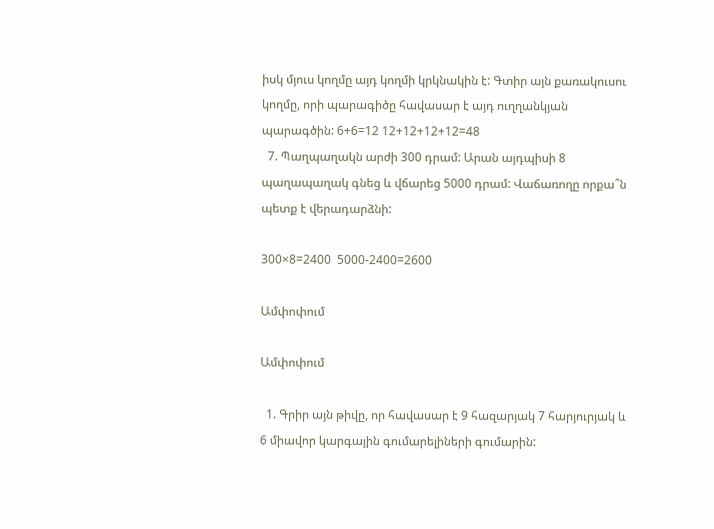իսկ մյուս կողմը այդ կողմի կրկնակին է: Գտիր այն քառակուսու կողմը, որի պարագիծը հավասար է այդ ուղղանկյան պարագծին: 6+6=12 12+12+12+12=48
  7. Պաղպաղակն արժի 300 դրամ: Արան այդպիսի 8 պաղապաղակ գնեց և վճարեց 5000 դրամ: Վաճառողը որքա՞ն պետք է վերադարձնի:

300×8=2400  5000-2400=2600

Ամփոփում

Ամփոփում

  1. Գրիր այն թիվը, որ հավասար է 9 հազարյակ 7 հարյուրյակ և 6 միավոր կարգային գումարելիների գումարին: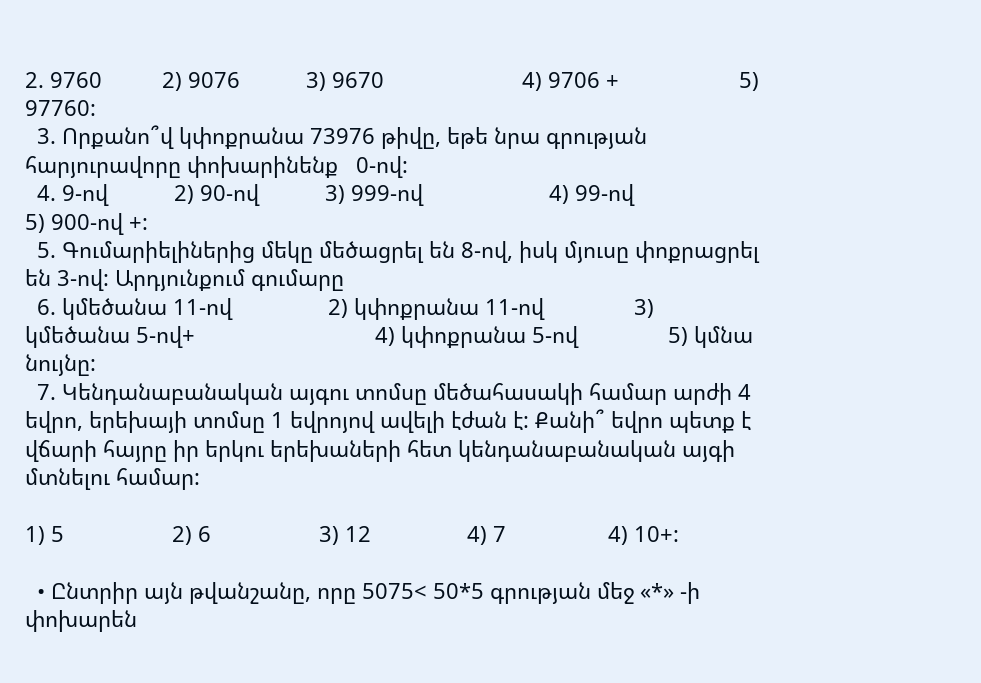2. 9760          2) 9076           3) 9670                       4) 9706 +                    5) 97760:
  3. Որքանո՞վ կփոքրանա 73976 թիվը, եթե նրա գրության հարյուրավորը փոխարինենք   0-ով:
  4. 9-ով           2) 90-ով           3) 999-ով                     4) 99-ով                       5) 900-ով +:
  5. Գումարիելիներից մեկը մեծացրել են 8-ով, իսկ մյուսը փոքրացրել են 3-ով: Արդյունքում գումարը
  6. կմեծանա 11-ով                2) կփոքրանա 11-ով               3) կմեծանա 5-ով+                              4) կփոքրանա 5-ով               5) կմնա նույնը:
  7. Կենդանաբանական այգու տոմսը մեծահասակի համար արժի 4 եվրո, երեխայի տոմսը 1 եվրոյով ավելի էժան է: Քանի՞ եվրո պետք է վճարի հայրը իր երկու երեխաների հետ կենդանաբանական այգի մտնելու համար:

1) 5                  2) 6                  3) 12                4) 7                 4) 10+:

  • Ընտրիր այն թվանշանը, որը 5075< 50*5 գրության մեջ «*» -ի փոխարեն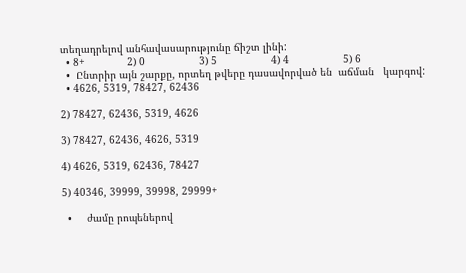տեղադրելով անհավասարությունը ճիշտ լինի:
  • 8+              2) 0                  3) 5                  4) 4                  5) 6
  •  Ընտրիր այն շարքը, որտեղ թվերը դասավորված են  աճման   կարգով:
  • 4626, 5319, 78427, 62436

2) 78427, 62436, 5319, 4626

3) 78427, 62436, 4626, 5319

4) 4626, 5319, 62436, 78427

5) 40346, 39999, 39998, 29999+

  •     ժամը րոպեներով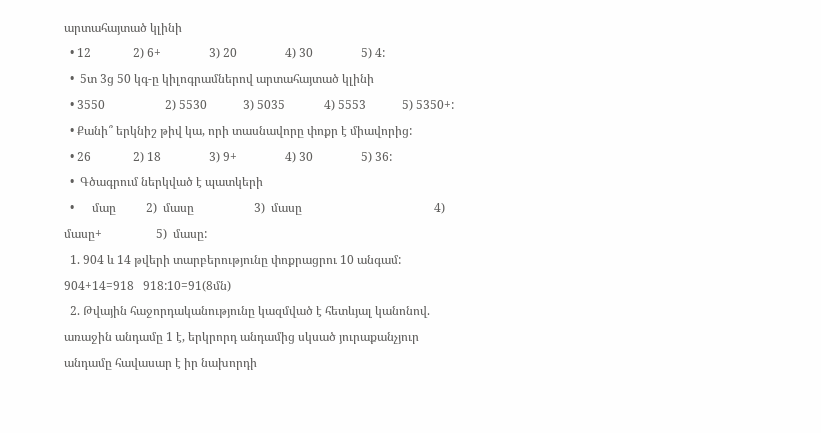արտահայտած կլինի
  • 12              2) 6+                3) 20                4) 30                5) 4:
  •  5տ 3ց 50 կգ-ը կիլոգրամներով արտահայտած կլինի
  • 3550                    2) 5530            3) 5035             4) 5553            5) 5350+:
  • Քանի՞ երկնիշ թիվ կա, որի տասնավորը փոքր է միավորից:
  • 26              2) 18                3) 9+                4) 30                5) 36:
  •  Գծագրում ներկված է պատկերի
  •      մաը          2)  մասը                    3)  մասը                                            4)  մասը+                  5)  մասը:
  1. 904 և 14 թվերի տարբերությունը փոքրացրու 10 անգամ:  904+14=918   918:10=91(8մն)
  2. Թվային հաջորդականությունը կազմված է հետևյալ կանոնով. առաջին անդամը 1 է, երկրորդ անդամից սկսած յուրաքանչյուր անդամը հավասար է իր նախորդի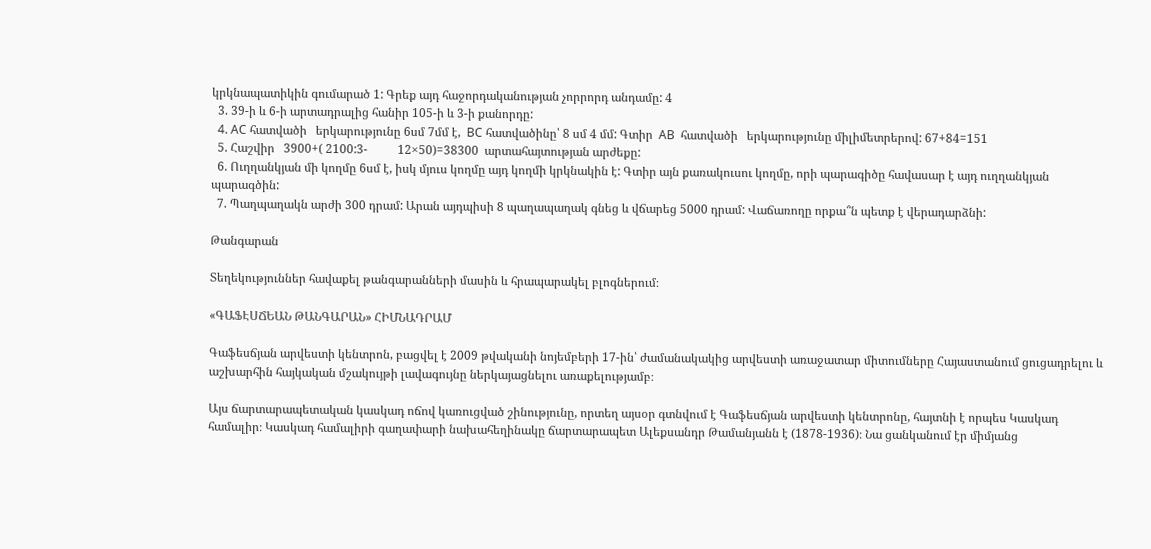կրկնապատիկին գումարած 1: Գրեք այդ հաջորդականության չորրորդ անդամը: 4
  3. 39-ի և 6-ի արտադրալից հանիր 105-ի և 3-ի քանորդը:
  4. AC հատվածի   երկարությունը 6սմ 7մմ է,  BC հատվածինը՝ 8 սմ 4 մմ: Գտիր  AB  հատվածի   երկարությունը միլիմետրերով: 67+84=151
  5. Հաշվիր   3900+( 2100:3-          12×50)=38300  արտահայտության արժեքը:
  6. Ուղղանկյան մի կողմը 6սմ է, իսկ մյուս կողմը այդ կողմի կրկնակին է: Գտիր այն քառակուսու կողմը, որի պարագիծը հավասար է այդ ուղղանկյան պարագծին:
  7. Պաղպաղակն արժի 300 դրամ: Արան այդպիսի 8 պաղապաղակ գնեց և վճարեց 5000 դրամ: Վաճառողը որքա՞ն պետք է վերադարձնի:

Թանգարան

Տեղեկություններ հավաքել թանգարանների մասին և հրապարակել բլոգներում։

«ԳԱՖԷՍՃԵԱՆ ԹԱՆԳԱՐԱՆ» ՀԻՄՆԱԴՐԱՄ

Գաֆեսճյան արվեստի կենտրոն, բացվել է 2009 թվականի նոյեմբերի 17-ին՝ ժամանակակից արվեստի առաջատար միտումները Հայաստանում ցուցադրելու և աշխարհին հայկական մշակույթի լավագույնը ներկայացնելու առաքելությամբ։

Այս ճարտարապետական կասկադ ոճով կառուցված շինությունը, որտեղ այսօր գտնվում է Գաֆեսճյան արվեստի կենտրոնը, հայտնի է որպես Կասկադ համալիր։ Կասկադ համալիրի գաղափարի նախահեղինակը ճարտարապետ Ալեքսանդր Թամանյանն է (1878-1936)։ Նա ցանկանում էր միմյանց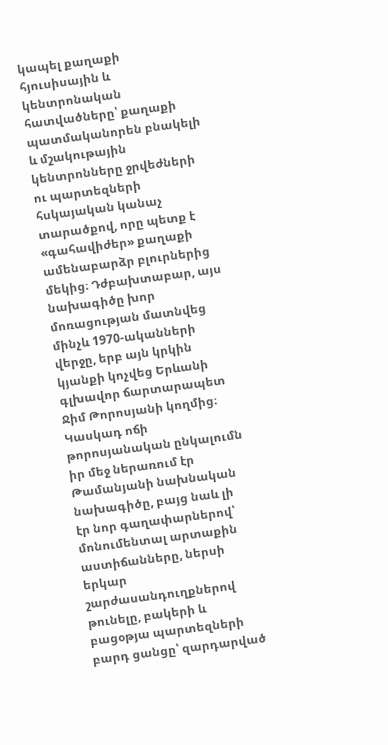կապել քաղաքի հյուսիսային և կենտրոնական հատվածները՝ քաղաքի պատմականորեն բնակելի և մշակութային կենտրոնները ջրվեժների ու պարտեզների հսկայական կանաչ տարածքով, որը պետք է «գահավիժեր» քաղաքի ամենաբարձր բլուրներից մեկից։ Դժբախտաբար, այս նախագիծը խոր մոռացության մատնվեց մինչև 1970-ականների վերջը, երբ այն կրկին կյանքի կոչվեց Երևանի գլխավոր ճարտարապետ Ջիմ Թորոսյանի կողմից։ Կասկադ ոճի թորոսյանական ընկալումն իր մեջ ներառում էր Թամանյանի նախնական նախագիծը, բայց նաև լի էր նոր գաղափարներով՝ մոնումենտալ արտաքին աստիճանները, ներսի երկար շարժասանդուղքներով թունելը, բակերի և բացօթյա պարտեզների բարդ ցանցը՝ զարդարված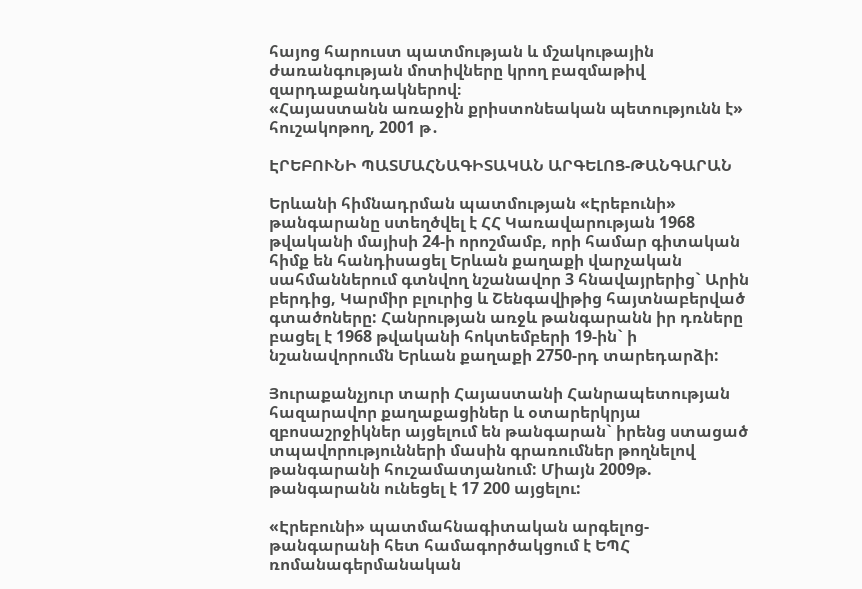հայոց հարուստ պատմության և մշակութային ժառանգության մոտիվները կրող բազմաթիվ զարդաքանդակներով։
«Հայաստանն առաջին քրիստոնեական պետությունն է» հուշակոթող, 2001 թ․

ԷՐԵԲՈՒՆԻ ՊԱՏՄԱՀՆԱԳԻՏԱԿԱՆ ԱՐԳԵԼՈՑ-ԹԱՆԳԱՐԱՆ

Երևանի հիմնադրման պատմության «Էրեբունի» թանգարանը ստեղծվել է ՀՀ Կառավարության 1968 թվականի մայիսի 24-ի որոշմամբ, որի համար գիտական հիմք են հանդիսացել Երևան քաղաքի վարչական սահմաններում գտնվող նշանավոր 3 հնավայրերից` Արին բերդից, Կարմիր բլուրից և Շենգավիթից հայտնաբերված գտածոները: Հանրության առջև թանգարանն իր դռները բացել է 1968 թվականի հոկտեմբերի 19-ին` ի նշանավորումն Երևան քաղաքի 2750-րդ տարեդարձի:

Յուրաքանչյուր տարի Հայաստանի Հանրապետության հազարավոր քաղաքացիներ և օտարերկրյա զբոսաշրջիկներ այցելում են թանգարան` իրենց ստացած տպավորությունների մասին գրառումներ թողնելով թանգարանի հուշամատյանում: Միայն 2009թ. թանգարանն ունեցել է 17 200 այցելու:

«Էրեբունի» պատմահնագիտական արգելոց-թանգարանի հետ համագործակցում է ԵՊՀ ռոմանագերմանական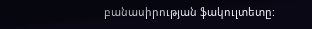բանասիրության ֆակուլտետը: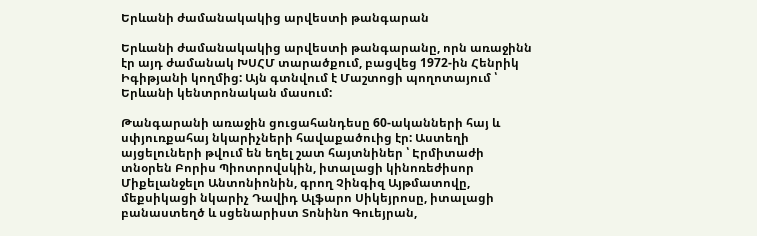Երևանի ժամանակակից արվեստի թանգարան

Երևանի ժամանակակից արվեստի թանգարանը, որն առաջինն էր այդ ժամանակ ԽՍՀՄ տարածքում, բացվեց 1972-ին Հենրիկ Իգիթյանի կողմից: Այն գտնվում է Մաշտոցի պողոտայում ՝ Երևանի կենտրոնական մասում:

Թանգարանի առաջին ցուցահանդեսը 60-ականների հայ և սփյուռքահայ նկարիչների հավաքածուից էր: Աստեղի այցելուների թվում են եղել շատ հայտնիներ ՝ Էրմիտաժի տնօրեն Բորիս Պիոտրովսկին, իտալացի կինոռեժիսոր Միքելանջելո Անտոնիոնին, գրող Չինգիզ Այթմատովը, մեքսիկացի նկարիչ Դավիդ Ալֆարո Սիկեյրոսը, իտալացի բանաստեղծ և սցենարիստ Տոնինո Գուեյրան,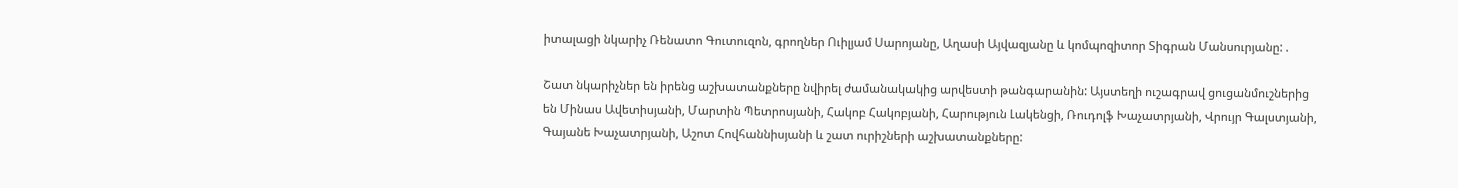իտալացի նկարիչ Ռենատո Գուտուզոն, գրողներ Ուիլյամ Սարոյանը, Աղասի Այվազյանը և կոմպոզիտոր Տիգրան Մանսուրյանը: .

Շատ նկարիչներ են իրենց աշխատանքները նվիրել ժամանակակից արվեստի թանգարանին: Այստեղի ուշագրավ ցուցանմուշներից են Մինաս Ավետիսյանի, Մարտին Պետրոսյանի, Հակոբ Հակոբյանի, Հարություն Լակենցի, Ռուդոլֆ Խաչատրյանի, Վրույր Գալստյանի, Գայանե Խաչատրյանի, Աշոտ Հովհաննիսյանի և շատ ուրիշների աշխատանքները: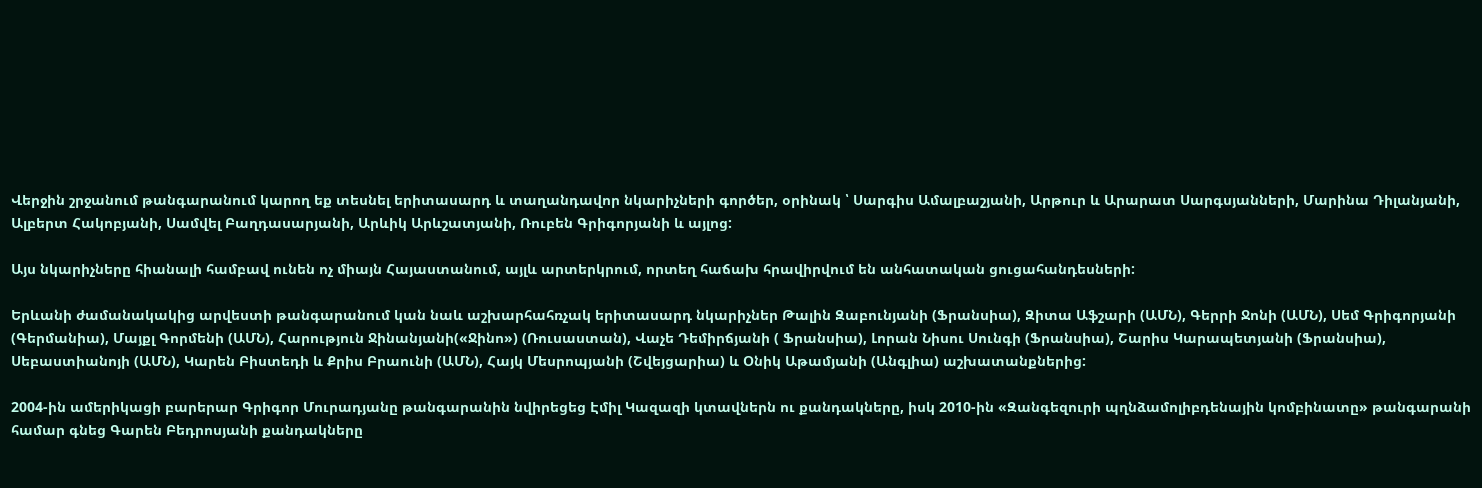Վերջին շրջանում թանգարանում կարող եք տեսնել երիտասարդ և տաղանդավոր նկարիչների գործեր, օրինակ ՝ Սարգիս Ամալբաշյանի, Արթուր և Արարատ Սարգսյանների, Մարինա Դիլանյանի, Ալբերտ Հակոբյանի, Սամվել Բաղդասարյանի, Արևիկ Արևշատյանի, Ռուբեն Գրիգորյանի և այլոց:

Այս նկարիչները հիանալի համբավ ունեն ոչ միայն Հայաստանում, այլև արտերկրում, որտեղ հաճախ հրավիրվում են անհատական ցուցահանդեսների:

Երևանի ժամանակակից արվեստի թանգարանում կան նաև աշխարհահռչակ երիտասարդ նկարիչներ Թալին Զաբունյանի (Ֆրանսիա), Զիտա Աֆշարի (ԱՄՆ), Գերրի Ջոնի (ԱՄՆ), Սեմ Գրիգորյանի (Գերմանիա), Մայքլ Գորմենի (ԱՄՆ), Հարություն Ջինանյանի(«Ջինո») (Ռուսաստան), Վաչե Դեմիրճյանի ( Ֆրանսիա), Լորան Նիսու Սունգի (Ֆրանսիա), Շարիս Կարապետյանի (Ֆրանսիա), Սեբաստիանոյի (ԱՄՆ), Կարեն Բիստեդի և Քրիս Բրաունի (ԱՄՆ), Հայկ Մեսրոպյանի (Շվեյցարիա) և Օնիկ Աթամյանի (Անգլիա) աշխատանքներից:

2004-ին ամերիկացի բարերար Գրիգոր Մուրադյանը թանգարանին նվիրեցեց Էմիլ Կազազի կտավներն ու քանդակները, իսկ 2010-ին «Զանգեզուրի պղնձամոլիբդենային կոմբինատը» թանգարանի համար գնեց Գարեն Բեդրոսյանի քանդակները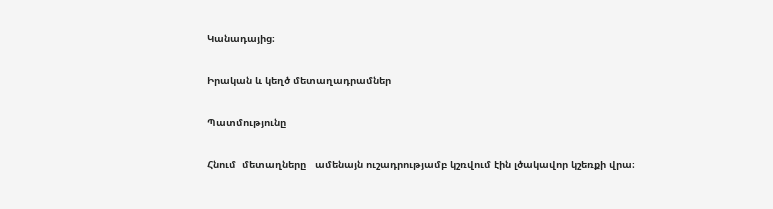Կանադայից։

Իրական և կեղծ մետաղադրամներ

Պատմությունը

Հնում  մետաղները   ամենայն ուշադրությամբ կշռվում էին լծակավոր կշեռքի վրա։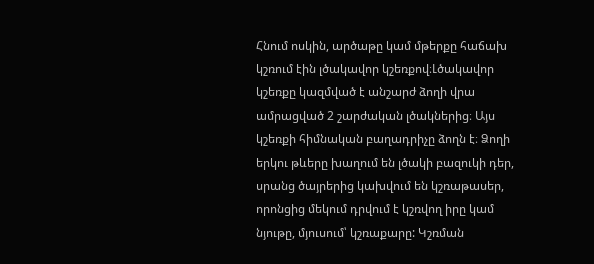Հնում ոսկին, արծաթը կամ մթերքը հաճախ կշռում էին լծակավոր կշեռքով։Լծակավոր կշեռքը կազմված է անշարժ ձողի վրա ամրացված 2 շարժական լծակներից։ Այս կշեռքի հիմնական բաղադրիչը ձողն է։ Ձողի երկու թևերը խաղում են լծակի բազուկի դեր, սրանց ծայրերից կախվում են կշռաթասեր, որոնցից մեկում դրվում է կշռվող իրը կամ նյութը, մյուսում՝ կշռաքարը: Կշռման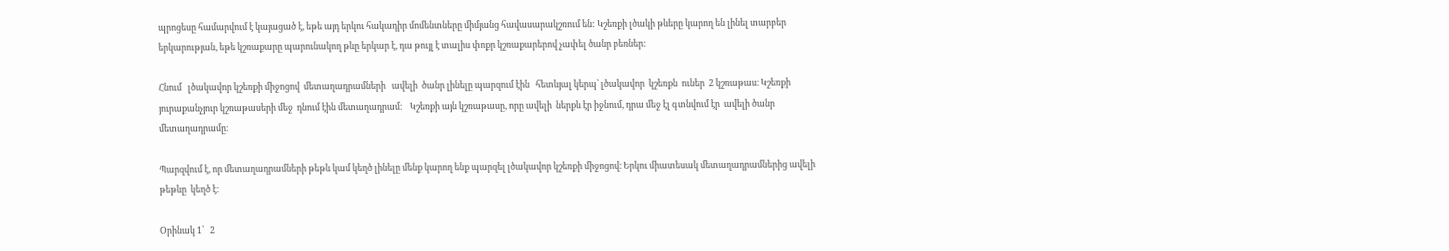պրոցեսը համարվում է կայացած է, եթե այդ երկու հակադիր մոմենտները միմյանց հավասարակշռում են: Կշեռքի լծակի թևերը կարող են լինել տարբեր երկարության, եթե կշռաքարը պարունակող թևը երկար է, դա թույլ է տալիս փոքր կշռաքարերով չափել ծանր բեռներ:

Հնում   լծակավոր կշեռքի միջոցով  մետաղադրամների   ավելի  ծանր լինելը պարզում էին   հետևյալ կերպ՝ լծակավոր  կշեռքն  ուներ  2 կշռաթաս։ Կշեռքի յուրաքանչյուր կշռաթասերի մեջ  դնում էին մետաղադրամ։    Կշեռքի այն կշռաթասը, որը ավելի  ներքև էր իջնում, դրա մեջ էլ գտնվում էր  ավելի ծանր մետաղադրամը։

Պարզվում է, որ մետաղադրամների թեթև կամ կեղծ լինելը մենք կարող ենք պարզել լծակավոր կշեռքի միջոցով։ Երկու միատեսակ մետաղադրամներից ավելի թեթևը  կեղծ է։

Օրինակ 1՝   2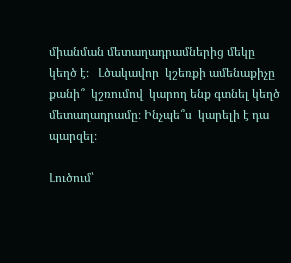միանման մետաղադրամներից մեկը կեղծ է։   Լծակավոր  կշեռքի ամենաքիչը  քանի՞  կշռումով  կարող ենք գտնել կեղծ մետաղադրամը։ Ինչպե՞ս  կարելի է դա պարզել։

Լուծում՝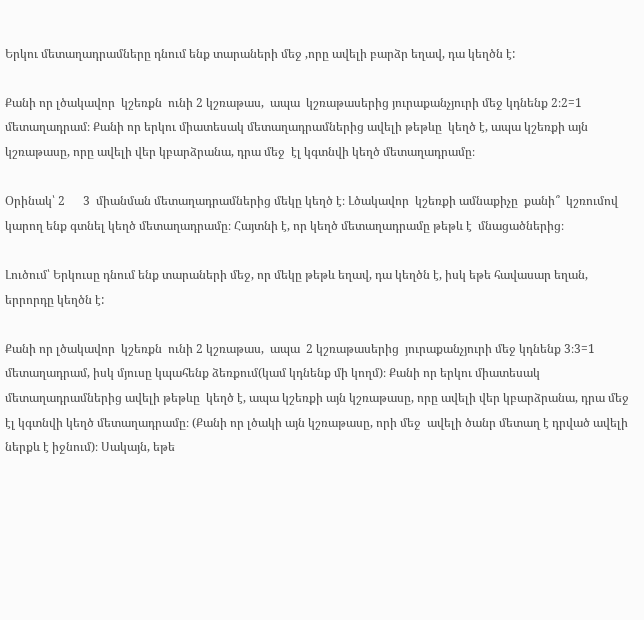Երկու մետաղադրամները դնում ենք տարաների մեջ ,որը ավելի բարձր եղավ, դա կեղծն է:

Քանի որ լծակավոր  կշեռքն  ունի 2 կշռաթաս,  ապա  կշռաթասերից յուրաքանչյուրի մեջ կդնենք 2։2=1 մետաղադրամ։ Քանի որ երկու միատեսակ մետաղադրամներից ավելի թեթևը  կեղծ է, ապա կշեռքի այն կշռաթասը, որը ավելի վեր կբարձրանա, դրա մեջ  էլ կգտնվի կեղծ մետաղադրամը։

Օրինակ՝ 2      3  միանման մետաղադրամներից մեկը կեղծ է։ Լծակավոր  կշեռքի ամնաքիչը  քանի՞  կշռումով  կարող ենք գտնել կեղծ մետաղադրամը։ Հայտնի է, որ կեղծ մետաղադրամը թեթև է  մնացածներից։

Լուծում՝ Երկուսը դնում ենք տարաների մեջ, որ մեկը թեթև եղավ, դա կեղծն է, իսկ եթե հավասար եղան, երրորդը կեղծն է:

Քանի որ լծակավոր  կշեռքն  ունի 2 կշռաթաս,  ապա  2 կշռաթասերից  յուրաքանչյուրի մեջ կդնենք 3։3=1  մետաղադրամ, իսկ մյուսը կպահենք ձեռքում(կամ կդնենք մի կողմ)։ Քանի որ երկու միատեսակ մետաղադրամներից ավելի թեթևը  կեղծ է, ապա կշեռքի այն կշռաթասը, որը ավելի վեր կբարձրանա, դրա մեջ  էլ կգտնվի կեղծ մետաղադրամը։ (Քանի որ լծակի այն կշռաթասը, որի մեջ  ավելի ծանր մետաղ է դրված ավելի ներքև է իջնում)։ Սակայն, եթե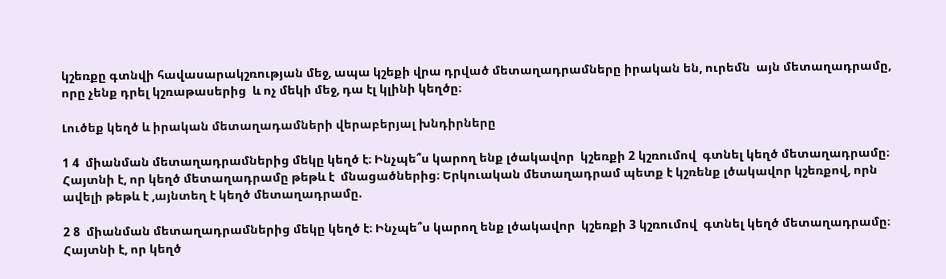կշեռքը գտնվի հավասարակշռության մեջ, ապա կշեքի վրա դրված մետաղադրամները իրական են, ուրեմն  այն մետաղադրամը, որը չենք դրել կշռաթասերից  և ոչ մեկի մեջ, դա էլ կլինի կեղծը։

Լուծեք կեղծ և իրական մետաղադամների վերաբերյալ խնդիրները

1 4  միանման մետաղադրամներից մեկը կեղծ է։ Ինչպե՞ս կարող ենք լծակավոր  կշեռքի 2 կշռումով  գտնել կեղծ մետաղադրամը։ Հայտնի է, որ կեղծ մետաղադրամը թեթև է  մնացածներից։ Երկուական մետաղադրամ պետք է կշռենք լծակավոր կշեռքով, որն ավելի թեթև է ,այնտեղ է կեղծ մետաղադրամը.

2 8  միանման մետաղադրամներից մեկը կեղծ է։ Ինչպե՞ս կարող ենք լծակավոր  կշեռքի 3 կշռումով  գտնել կեղծ մետաղադրամը։ Հայտնի է, որ կեղծ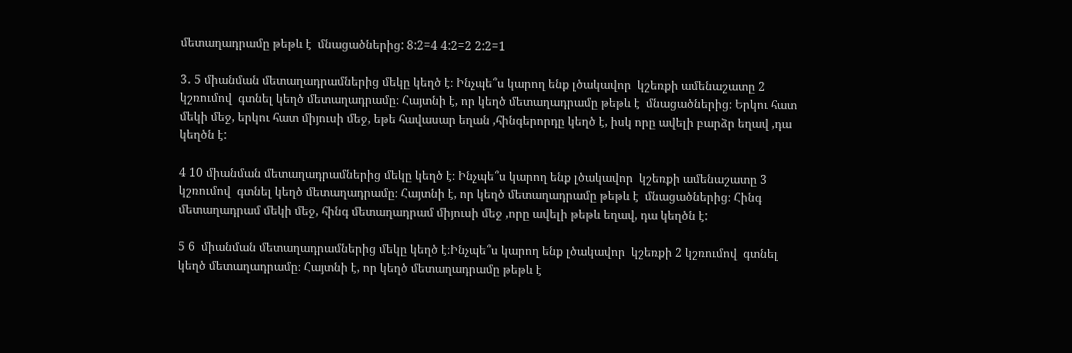մետաղադրամը թեթև է  մնացածներից: 8:2=4 4:2=2 2:2=1

3․ 5 միանման մետաղադրամներից մեկը կեղծ է։ Ինչպե՞ս կարող ենք լծակավոր  կշեռքի ամենաշատը 2 կշռումով  գտնել կեղծ մետաղադրամը։ Հայտնի է, որ կեղծ մետաղադրամը թեթև է  մնացածներից։ Երկու հատ մեկի մեջ, երկու հատ միյուսի մեջ, եթե հավասար եղան ,հինգերորդը կեղծ է, իսկ որը ավելի բարձր եղավ ,դա կեղծն է:

4 10 միանման մետաղադրամներից մեկը կեղծ է։ Ինչպե՞ս կարող ենք լծակավոր  կշեռքի ամենաշատը 3 կշռումով  գտնել կեղծ մետաղադրամը։ Հայտնի է, որ կեղծ մետաղադրամը թեթև է  մնացածներից։ Հինգ մետաղադրամ մեկի մեջ, հինգ մետաղադրամ միյուսի մեջ ,որը ավելի թեթև եղավ, դա կեղծն է:

5 6  միանման մետաղադրամներից մեկը կեղծ է։Ինչպե՞ս կարող ենք լծակավոր  կշեռքի 2 կշռումով  գտնել կեղծ մետաղադրամը։ Հայտնի է, որ կեղծ մետաղադրամը թեթև է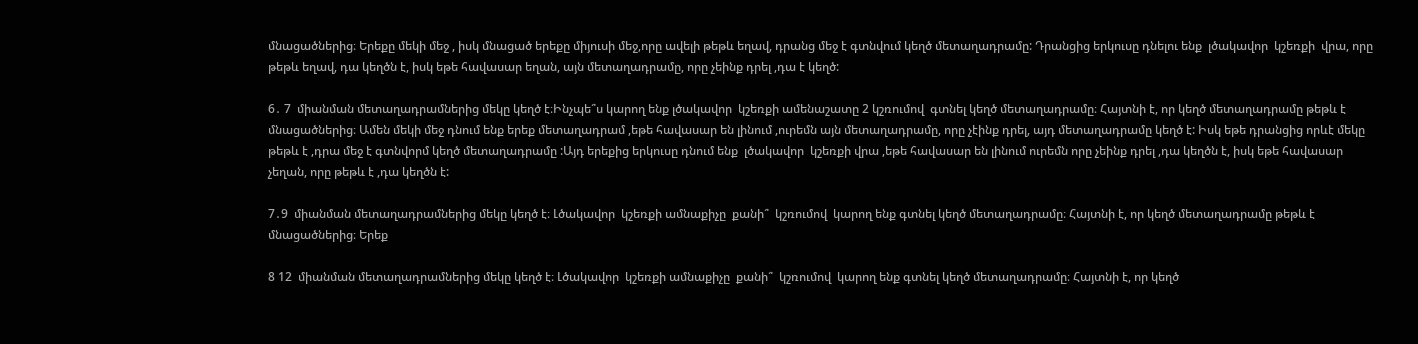մնացածներից։ Երեքը մեկի մեջ , իսկ մնացած երեքը միյուսի մեջ,որը ավելի թեթև եղավ, դրանց մեջ է գտնվում կեղծ մետաղադրամը: Դրանցից երկուսը դնելու ենք  լծակավոր  կշեռքի  վրա, որը թեթև եղավ, դա կեղծն է, իսկ եթե հավասար եղան, այն մետաղադրամը, որը չեինք դրել ,դա է կեղծ:

6․ 7  միանման մետաղադրամներից մեկը կեղծ է։Ինչպե՞ս կարող ենք լծակավոր  կշեռքի ամենաշատը 2 կշռումով  գտնել կեղծ մետաղադրամը։ Հայտնի է, որ կեղծ մետաղադրամը թեթև է  մնացածներից։ Ամեն մեկի մեջ դնում ենք երեք մետաղադրամ ,եթե հավասար են լինում ,ուրեմն այն մետաղադրամը, որը չէինք դրել, այդ մետաղադրամը կեղծ է: Իսկ եթե դրանցից որևէ մեկը թեթև է ,դրա մեջ է գտնվորմ կեղծ մետաղադրամը :Այդ երեքից երկուսը դնում ենք  լծակավոր  կշեռքի վրա ,եթե հավասար են լինում ուրեմն որը չեինք դրել ,դա կեղծն է, իսկ եթե հավասար չեղան, որը թեթև է ,դա կեղծն է:

7․9  միանման մետաղադրամներից մեկը կեղծ է։ Լծակավոր  կշեռքի ամնաքիչը  քանի՞  կշռումով  կարող ենք գտնել կեղծ մետաղադրամը։ Հայտնի է, որ կեղծ մետաղադրամը թեթև է  մնացածներից։ Երեք

8 12  միանման մետաղադրամներից մեկը կեղծ է։ Լծակավոր  կշեռքի ամնաքիչը  քանի՞  կշռումով  կարող ենք գտնել կեղծ մետաղադրամը։ Հայտնի է, որ կեղծ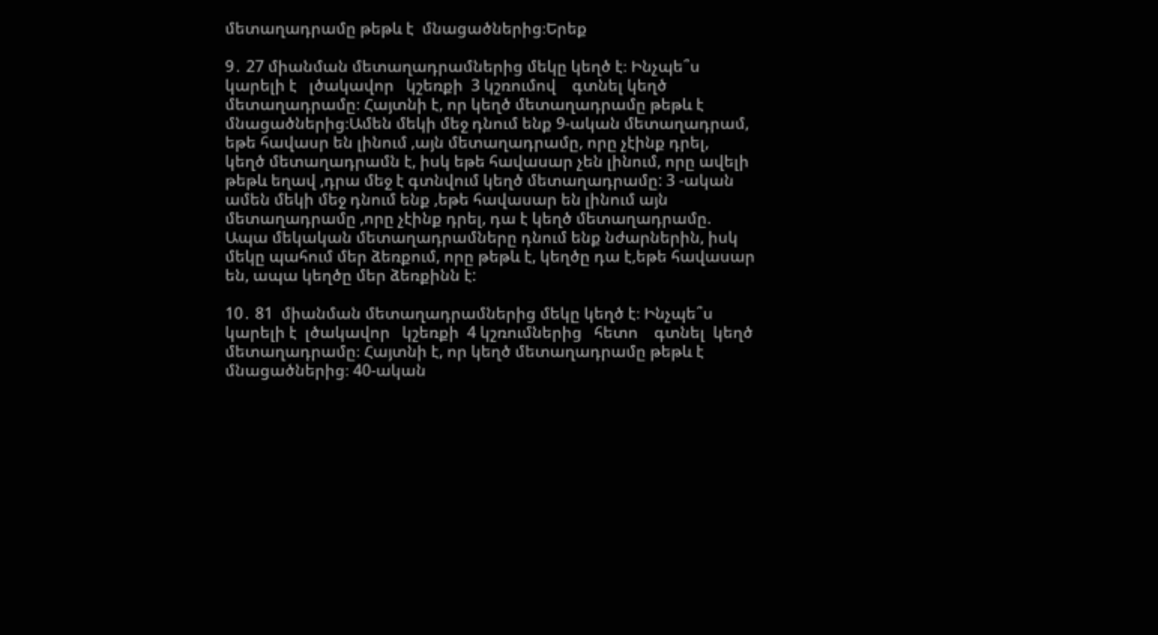մետաղադրամը թեթև է  մնացածներից։Երեք

9․ 27 միանման մետաղադրամներից մեկը կեղծ է։ Ինչպե՞ս   կարելի է   լծակավոր   կշեռքի  3 կշռումով    գտնել կեղծ մետաղադրամը։ Հայտնի է, որ կեղծ մետաղադրամը թեթև է մնացածներից։Ամեն մեկի մեջ դնում ենք 9-ական մետաղադրամ, եթե հավասր են լինում ,այն մետաղադրամը, որը չէինք դրել,  կեղծ մետաղադրամն է, իսկ եթե հավասար չեն լինում, որը ավելի թեթև եղավ ,դրա մեջ է գտնվում կեղծ մետաղադրամը: 3 -ական ամեն մեկի մեջ դնում ենք ,եթե հավասար են լինում այն մետաղադրամը ,որը չէինք դրել, դա է կեղծ մետաղադրամը. Ապա մեկական մետաղադրամները դնում ենք նժարներին, իսկ մեկը պահում մեր ձեռքում, որը թեթև է, կեղծը դա է,եթե հավասար են, ապա կեղծը մեր ձեռքինն է:

10․ 81  միանման մետաղադրամներից մեկը կեղծ է։ Ինչպե՞ս կարելի է  լծակավոր   կշեռքի  4 կշռումներից   հետո    գտնել  կեղծ մետաղադրամը։ Հայտնի է, որ կեղծ մետաղադրամը թեթև է մնացածներից։ 40-ական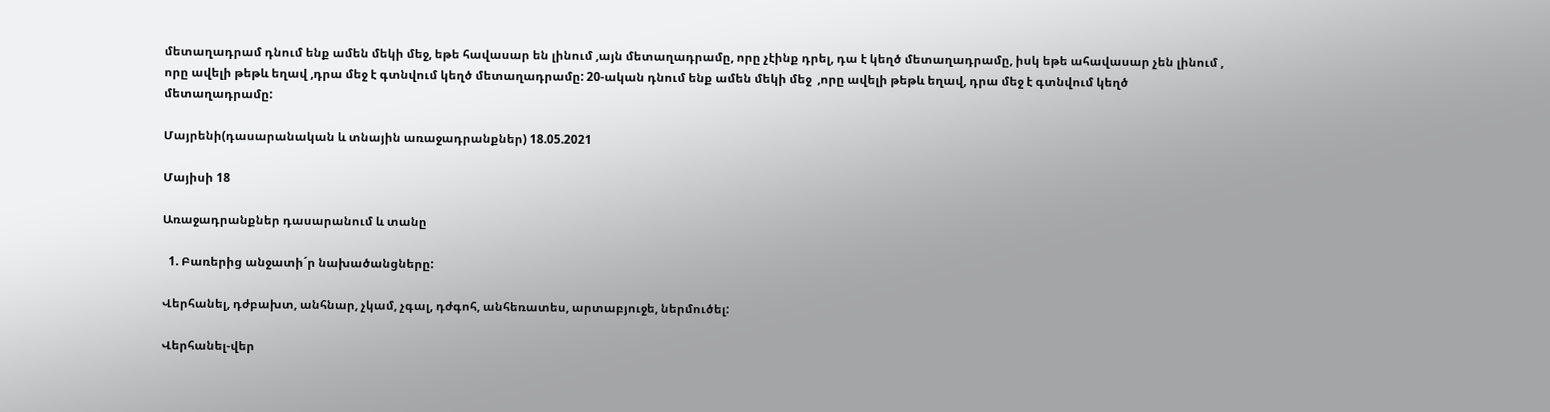մետաղադրամ դնում ենք ամեն մեկի մեջ, եթե հավասար են լինում ,այն մետաղադրամը, որը չէինք դրել, դա է կեղծ մետաղադրամը, իսկ եթե ահավասար չեն լինում , որը ավելի թեթև եղավ ,դրա մեջ է գտնվում կեղծ մետաղադրամը: 20-ական դնում ենք ամեն մեկի մեջ  ,որը ավելի թեթև եղավ, դրա մեջ է գտնվում կեղծ մետաղադրամը:

Մայրենի(դասարանական և տնային առաջադրանքներ) 18.05.2021

Մայիսի 18

Առաջադրանքներ դասարանում և տանը

  1. Բառերից անջատի´ր նախածանցները:

Վերհանել, դժբախտ, անհնար, չկամ, չգալ, դժգոհ, անհեռատես, արտաբյուջե, ներմուծել:

Վերհանել-վեր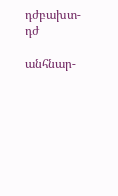դժբախտ-դժ

անհնար-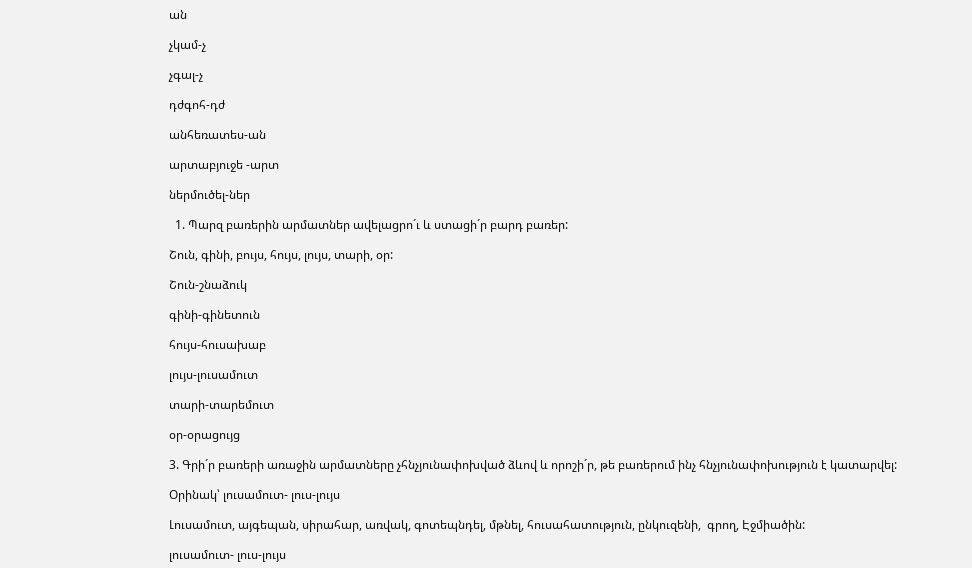ան

չկամ-չ

չգալ-չ

դժգոհ-դժ

անհեռատես-ան

արտաբյուջե -արտ

ներմուծել-ներ

  1. Պարզ բառերին արմատներ ավելացրո´ւ և ստացի´ր բարդ բառեր:

Շուն, գինի, բույս, հույս, լույս, տարի, օր:

Շուն-շնաձուկ

գինի-գինետուն

հույս-հուսախաբ

լույս-լուսամուտ

տարի-տարեմուտ

օր-օրացույց

3. Գրի´ր բառերի առաջին արմատները չհնչյունափոխված ձևով և որոշի´ր, թե բառերում ինչ հնչյունափոխություն է կատարվել:

Օրինակ՝ լուսամուտ- լուս-լույս

Լուսամուտ, այգեպան, սիրահար, առվակ, գոտեպնդել, մթնել, հուսահատություն, ընկուզենի,  գրող, Էջմիածին:

լուսամուտ- լուս-լույս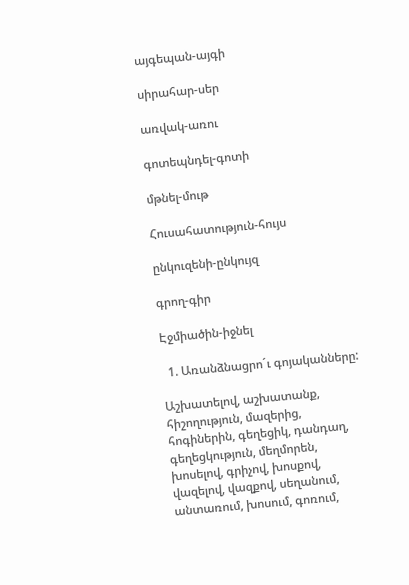այգեպան-այգի

սիրահար-սեր

առվակ-առու

գոտեպնդել-գոտի

մթնել-մութ

Հուսահատություն-հույս

ընկուզենի-ընկույզ

գրող-գիր

Էջմիածին-իջնել

  1. Առանձնացրո´ւ գոյականները:

Աշխատելով, աշխատանք, հիշողություն, մազերից, հոգիներին, գեղեցիկ, դանդաղ, գեղեցկություն, մեղմորեն, խոսելով, գրիչով, խոսքով, վազելով, վազքով, սեղանում, անտառում, խոսում, գոռում,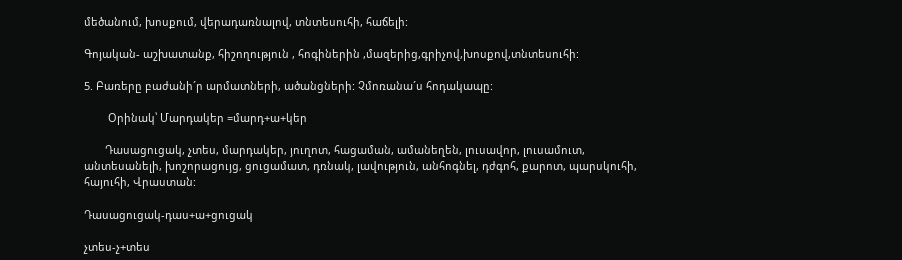մեծանում, խոսքում, վերադառնալով, տնտեսուհի, հաճելի:

Գոյական- աշխատանք, հիշողություն , հոգիներին ,մազերից,գրիչով,խոսքով,տնտեսուհի:

5. Բառերը բաժանի´ր արմատների, ածանցների: Չմոռանա´ս հոդակապը:

        Օրինակ՝ Մարդակեր =մարդ+ա+կեր

       Դասացուցակ, չտես, մարդակեր, յուղոտ, հացաման, ամանեղեն, լուսավոր, լուսամուտ, անտեսանելի, խոշորացույց, ցուցամատ, դռնակ, լավություն, անհոգնել, դժգոհ, քարոտ, պարսկուհի, հայուհի, Վրաստան:

Դասացուցակ-դաս+ա+ցուցակ

չտես-չ+տես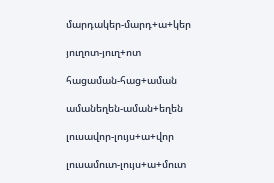մարդակեր-մարդ+ա+կեր

յուղոտ-յուղ+ոտ

հացաման-հաց+աման

ամանեղեն-աման+եղեն

լուսավոր-լույս+ա+վոր

լուսամուտ-լույս+ա+մուտ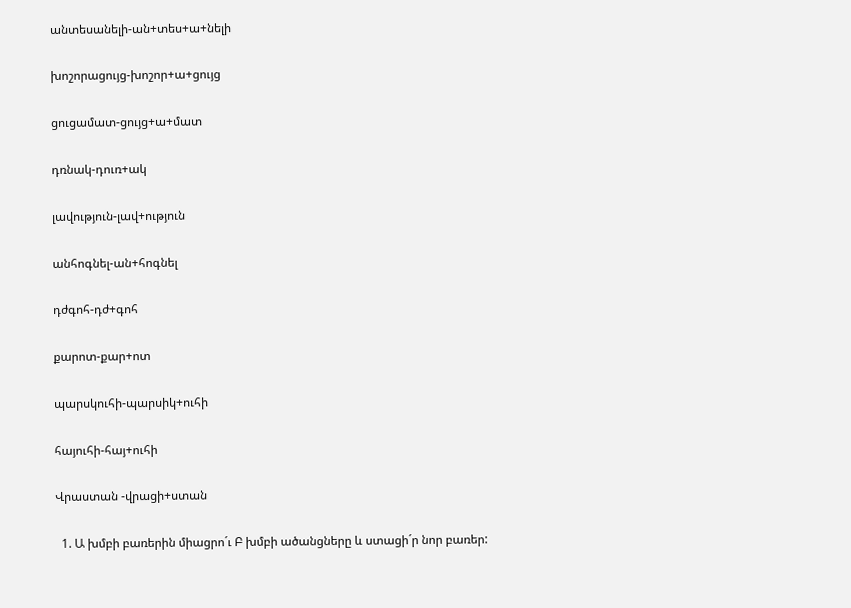անտեսանելի-ան+տես+ա+նելի

խոշորացույց-խոշոր+ա+ցույց

ցուցամատ-ցույց+ա+մատ

դռնակ-դուռ+ակ

լավություն-լավ+ություն

անհոգնել-ան+հոգնել

դժգոհ-դժ+գոհ

քարոտ-քար+ոտ

պարսկուհի-պարսիկ+ուհի

հայուհի-հայ+ուհի

Վրաստան -վրացի+ստան

  1. Ա խմբի բառերին միացրո´ւ Բ խմբի ածանցները և ստացի´ր նոր բառեր: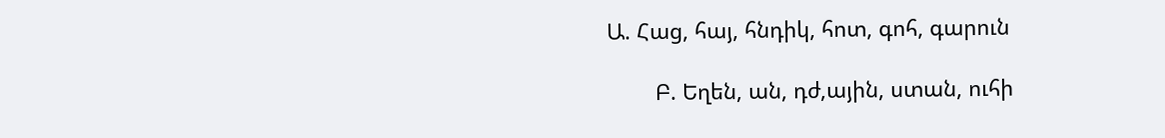Ա. Հաց, հայ, հնդիկ, հոտ, գոհ, գարուն

        Բ. Եղեն, ան, դժ,ային, ստան, ուհի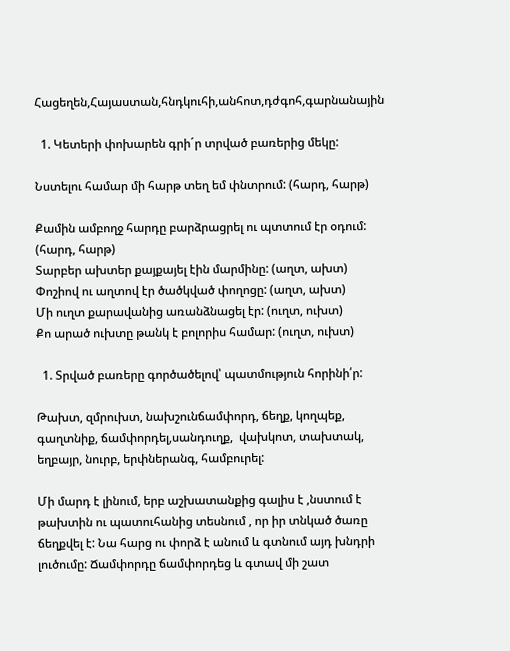Հացեղեն,Հայաստան,հնդկուհի,անհոտ,դժգոհ,գարնանային

  1. Կետերի փոխարեն գրի´ր տրված բառերից մեկը:

Նստելու համար մի հարթ տեղ եմ փնտրում: (հարդ, հարթ)

Քամին ամբողջ հարդը բարձրացրել ու պտտում էր օդում: (հարդ, հարթ)
Տարբեր ախտեր քայքայել էին մարմինը: (աղտ, ախտ)
Փոշիով ու աղտով էր ծածկված փողոցը: (աղտ, ախտ)
Մի ուղտ քարավանից առանձնացել էր: (ուղտ, ուխտ)
Քո արած ուխտը թանկ է բոլորիս համար: (ուղտ, ուխտ)

  1. Տրված բառերը գործածելով՝ պատմություն հորինի՛ր:

Թախտ, զմրուխտ, նախշունճամփորդ, ճեղք, կողպեք, գաղտնիք, ճամփորդել,սանդուղք,  վախկոտ, տախտակ, եղբայր, նուրբ, երփներանգ, համբուրել:

Մի մարդ է լինում, երբ աշխատանքից գալիս է ,նստում է թախտին ու պատուհանից տեսնում , որ իր տնկած ծառը ճեղքվել է: Նա հարց ու փորձ է անում և գտնում այդ խնդրի լուծումը: Ճամփորդը ճամփորդեց և գտավ մի շատ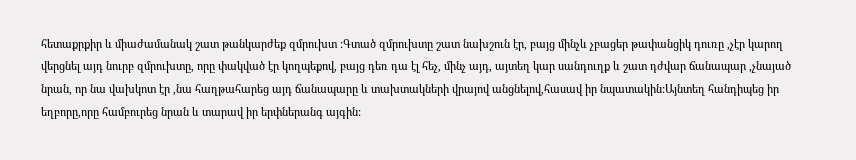հետաքրքիր և միաժամանակ շատ թանկարժեք զմրուխտ :Գտած զմրուխտը շատ նախշուն էր, բայց մինչև չբացեր թափանցիկ դուռը ,չէր կարող վերցնել այդ նուրբ զմրուխտը, որը փակված էր կողպեքով, բայց դեռ դա էլ հեչ, մինչ այդ, այտեղ կար սանդուղք և շատ դժվար ճանապար ,չնայած նրան, որ նա վախկոտ էր ,նա հաղթահարեց այդ ճանապարը և տախտակների վրայով անցնելով,հասավ իր նպատակին:Այնտեղ հանդիպեց իր եղբորը,որը համբուրեց նրան և տարավ իր երփներանգ այգին: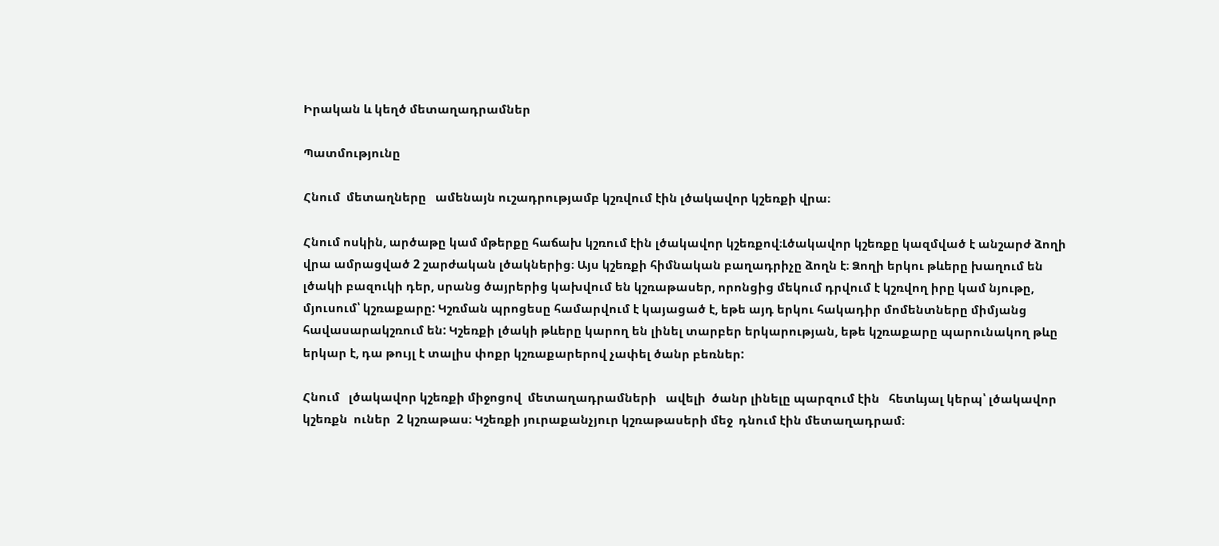Իրական և կեղծ մետաղադրամներ

Պատմությունը

Հնում  մետաղները   ամենայն ուշադրությամբ կշռվում էին լծակավոր կշեռքի վրա։

Հնում ոսկին, արծաթը կամ մթերքը հաճախ կշռում էին լծակավոր կշեռքով։Լծակավոր կշեռքը կազմված է անշարժ ձողի վրա ամրացված 2 շարժական լծակներից։ Այս կշեռքի հիմնական բաղադրիչը ձողն է։ Ձողի երկու թևերը խաղում են լծակի բազուկի դեր, սրանց ծայրերից կախվում են կշռաթասեր, որոնցից մեկում դրվում է կշռվող իրը կամ նյութը, մյուսում՝ կշռաքարը: Կշռման պրոցեսը համարվում է կայացած է, եթե այդ երկու հակադիր մոմենտները միմյանց հավասարակշռում են: Կշեռքի լծակի թևերը կարող են լինել տարբեր երկարության, եթե կշռաքարը պարունակող թևը երկար է, դա թույլ է տալիս փոքր կշռաքարերով չափել ծանր բեռներ:

Հնում   լծակավոր կշեռքի միջոցով  մետաղադրամների   ավելի  ծանր լինելը պարզում էին   հետևյալ կերպ՝ լծակավոր  կշեռքն  ուներ  2 կշռաթաս։ Կշեռքի յուրաքանչյուր կշռաթասերի մեջ  դնում էին մետաղադրամ։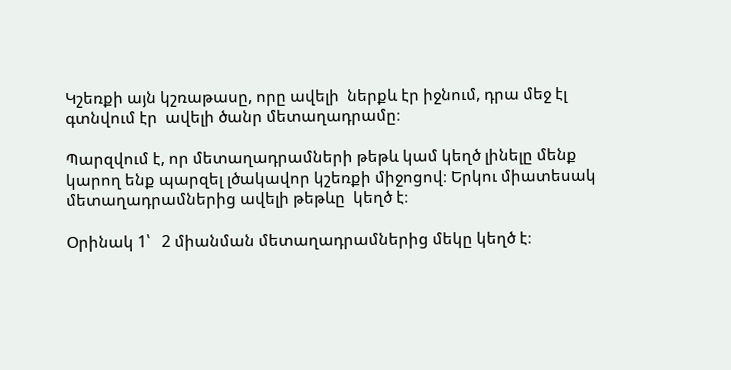Կշեռքի այն կշռաթասը, որը ավելի  ներքև էր իջնում, դրա մեջ էլ գտնվում էր  ավելի ծանր մետաղադրամը։

Պարզվում է, որ մետաղադրամների թեթև կամ կեղծ լինելը մենք կարող ենք պարզել լծակավոր կշեռքի միջոցով։ Երկու միատեսակ մետաղադրամներից ավելի թեթևը  կեղծ է։

Օրինակ 1՝   2 միանման մետաղադրամներից մեկը կեղծ է։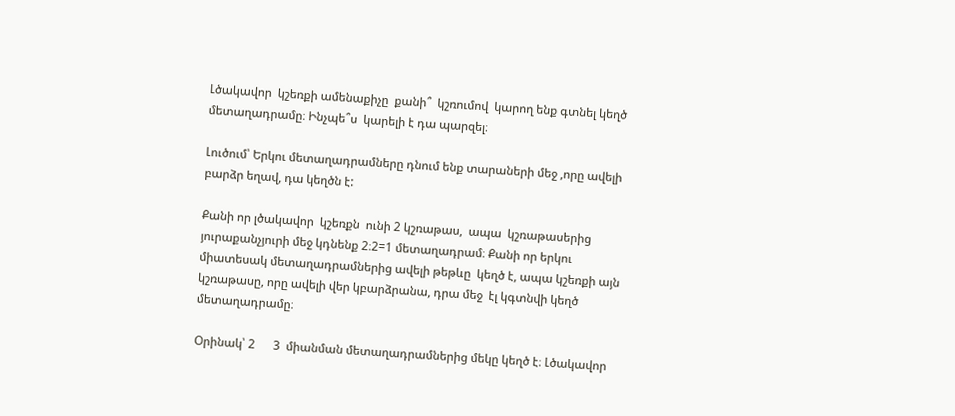Լծակավոր  կշեռքի ամենաքիչը  քանի՞  կշռումով  կարող ենք գտնել կեղծ մետաղադրամը։ Ինչպե՞ս  կարելի է դա պարզել։

Լուծում՝ Երկու մետաղադրամները դնում ենք տարաների մեջ ,որը ավելի բարձր եղավ, դա կեղծն է:

Քանի որ լծակավոր  կշեռքն  ունի 2 կշռաթաս,  ապա  կշռաթասերից յուրաքանչյուրի մեջ կդնենք 2։2=1 մետաղադրամ։ Քանի որ երկու միատեսակ մետաղադրամներից ավելի թեթևը  կեղծ է, ապա կշեռքի այն կշռաթասը, որը ավելի վեր կբարձրանա, դրա մեջ  էլ կգտնվի կեղծ մետաղադրամը։

Օրինակ՝ 2      3  միանման մետաղադրամներից մեկը կեղծ է։ Լծակավոր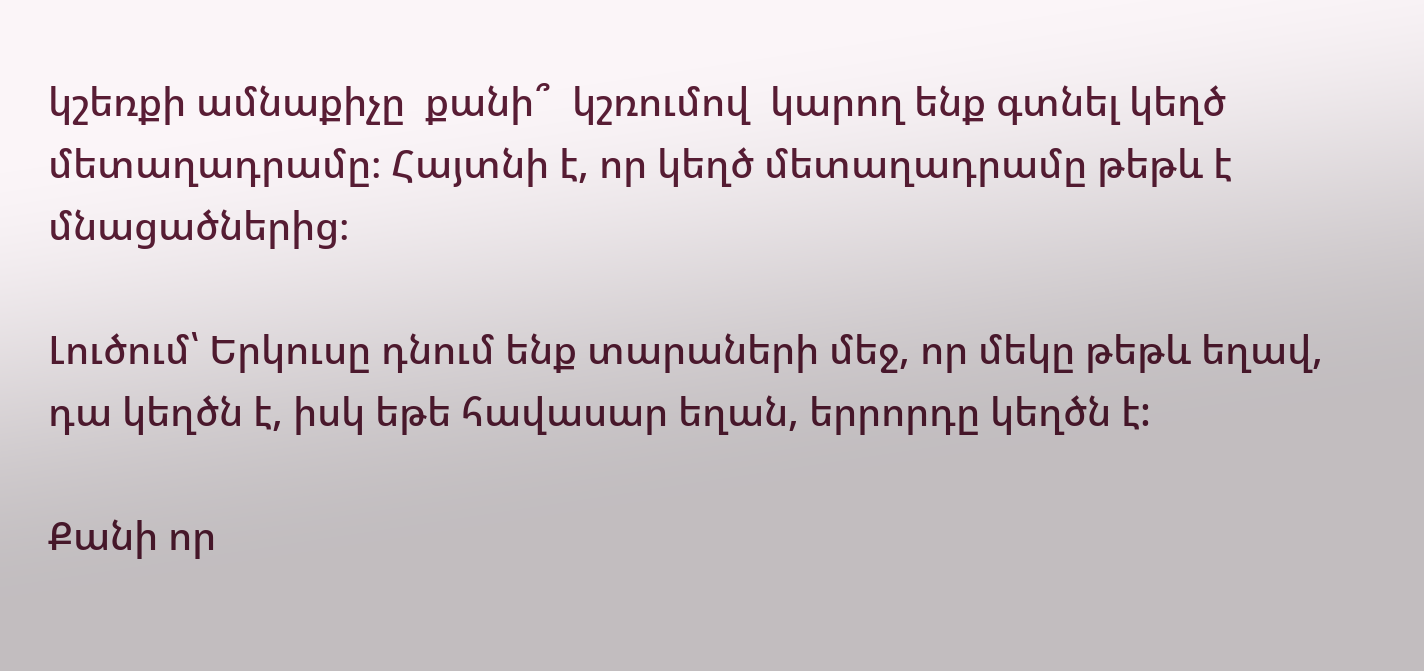կշեռքի ամնաքիչը  քանի՞  կշռումով  կարող ենք գտնել կեղծ մետաղադրամը։ Հայտնի է, որ կեղծ մետաղադրամը թեթև է  մնացածներից։

Լուծում՝ Երկուսը դնում ենք տարաների մեջ, որ մեկը թեթև եղավ, դա կեղծն է, իսկ եթե հավասար եղան, երրորդը կեղծն է:

Քանի որ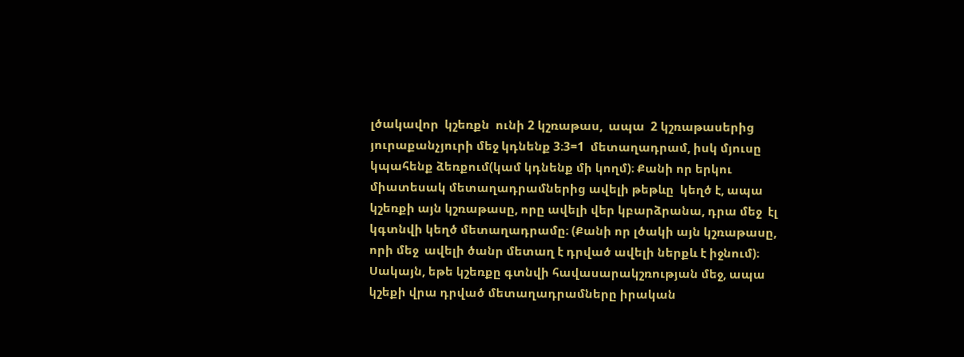լծակավոր  կշեռքն  ունի 2 կշռաթաս,  ապա  2 կշռաթասերից  յուրաքանչյուրի մեջ կդնենք 3։3=1  մետաղադրամ, իսկ մյուսը կպահենք ձեռքում(կամ կդնենք մի կողմ)։ Քանի որ երկու միատեսակ մետաղադրամներից ավելի թեթևը  կեղծ է, ապա կշեռքի այն կշռաթասը, որը ավելի վեր կբարձրանա, դրա մեջ  էլ կգտնվի կեղծ մետաղադրամը։ (Քանի որ լծակի այն կշռաթասը, որի մեջ  ավելի ծանր մետաղ է դրված ավելի ներքև է իջնում)։ Սակայն, եթե կշեռքը գտնվի հավասարակշռության մեջ, ապա կշեքի վրա դրված մետաղադրամները իրական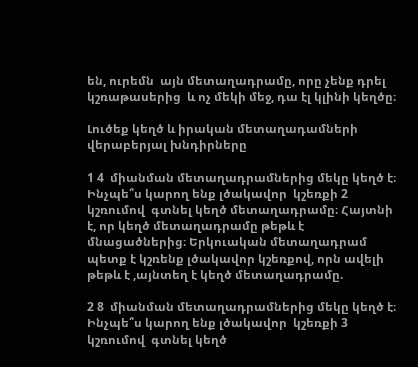են, ուրեմն  այն մետաղադրամը, որը չենք դրել կշռաթասերից  և ոչ մեկի մեջ, դա էլ կլինի կեղծը։

Լուծեք կեղծ և իրական մետաղադամների վերաբերյալ խնդիրները

1 4  միանման մետաղադրամներից մեկը կեղծ է։ Ինչպե՞ս կարող ենք լծակավոր  կշեռքի 2 կշռումով  գտնել կեղծ մետաղադրամը։ Հայտնի է, որ կեղծ մետաղադրամը թեթև է  մնացածներից։ Երկուական մետաղադրամ պետք է կշռենք լծակավոր կշեռքով, որն ավելի թեթև է ,այնտեղ է կեղծ մետաղադրամը.

2 8  միանման մետաղադրամներից մեկը կեղծ է։ Ինչպե՞ս կարող ենք լծակավոր  կշեռքի 3 կշռումով  գտնել կեղծ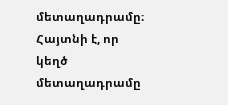մետաղադրամը։ Հայտնի է, որ կեղծ մետաղադրամը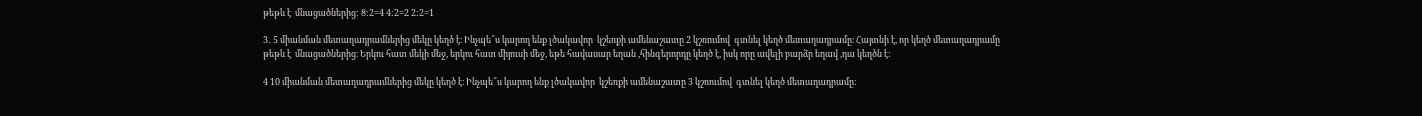թեթև է  մնացածներից: 8:2=4 4:2=2 2:2=1

3․ 5 միանման մետաղադրամներից մեկը կեղծ է։ Ինչպե՞ս կարող ենք լծակավոր  կշեռքի ամենաշատը 2 կշռումով  գտնել կեղծ մետաղադրամը։ Հայտնի է, որ կեղծ մետաղադրամը թեթև է  մնացածներից։ Երկու հատ մեկի մեջ, երկու հատ միյուսի մեջ, եթե հավասար եղան ,հինգերորդը կեղծ է, իսկ որը ավելի բարձր եղավ ,դա կեղծն է:

4 10 միանման մետաղադրամներից մեկը կեղծ է։ Ինչպե՞ս կարող ենք լծակավոր  կշեռքի ամենաշատը 3 կշռումով  գտնել կեղծ մետաղադրամը։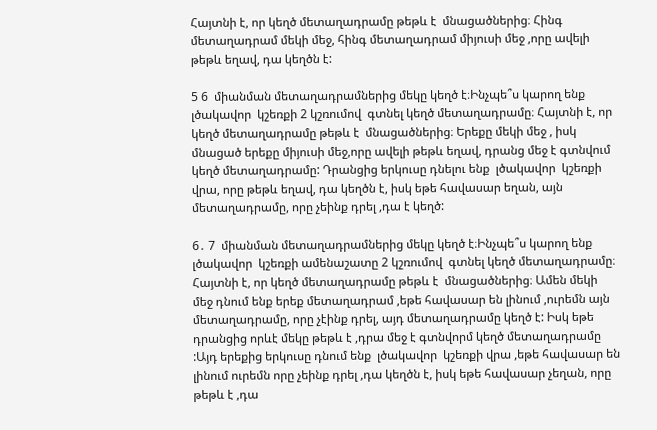Հայտնի է, որ կեղծ մետաղադրամը թեթև է  մնացածներից։ Հինգ մետաղադրամ մեկի մեջ, հինգ մետաղադրամ միյուսի մեջ ,որը ավելի թեթև եղավ, դա կեղծն է:

5 6  միանման մետաղադրամներից մեկը կեղծ է։Ինչպե՞ս կարող ենք լծակավոր  կշեռքի 2 կշռումով  գտնել կեղծ մետաղադրամը։ Հայտնի է, որ կեղծ մետաղադրամը թեթև է  մնացածներից։ Երեքը մեկի մեջ , իսկ մնացած երեքը միյուսի մեջ,որը ավելի թեթև եղավ, դրանց մեջ է գտնվում կեղծ մետաղադրամը: Դրանցից երկուսը դնելու ենք  լծակավոր  կշեռքի  վրա, որը թեթև եղավ, դա կեղծն է, իսկ եթե հավասար եղան, այն մետաղադրամը, որը չեինք դրել ,դա է կեղծ:

6․ 7  միանման մետաղադրամներից մեկը կեղծ է։Ինչպե՞ս կարող ենք լծակավոր  կշեռքի ամենաշատը 2 կշռումով  գտնել կեղծ մետաղադրամը։ Հայտնի է, որ կեղծ մետաղադրամը թեթև է  մնացածներից։ Ամեն մեկի մեջ դնում ենք երեք մետաղադրամ ,եթե հավասար են լինում ,ուրեմն այն մետաղադրամը, որը չէինք դրել, այդ մետաղադրամը կեղծ է: Իսկ եթե դրանցից որևէ մեկը թեթև է ,դրա մեջ է գտնվորմ կեղծ մետաղադրամը :Այդ երեքից երկուսը դնում ենք  լծակավոր  կշեռքի վրա ,եթե հավասար են լինում ուրեմն որը չեինք դրել ,դա կեղծն է, իսկ եթե հավասար չեղան, որը թեթև է ,դա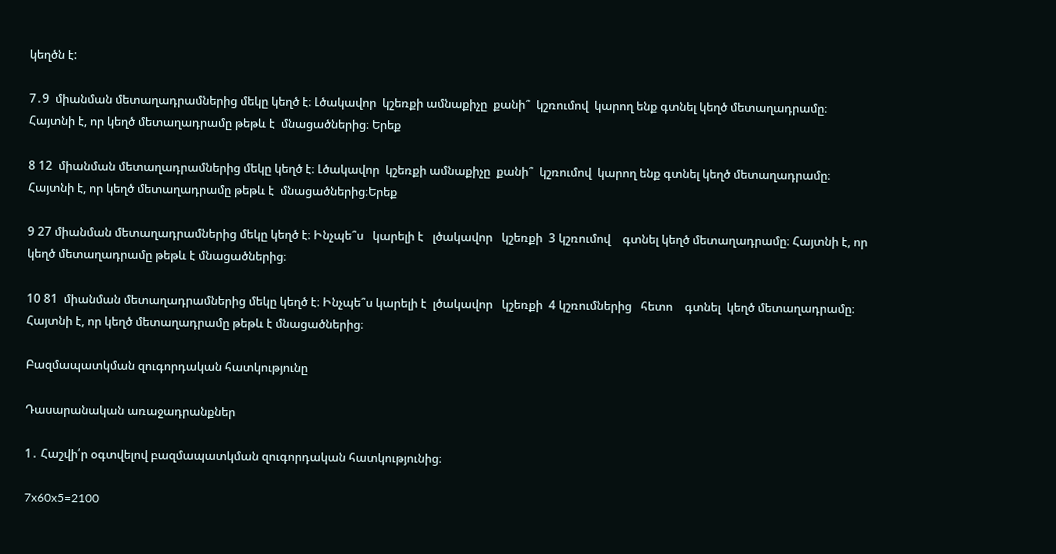կեղծն է:

7․9  միանման մետաղադրամներից մեկը կեղծ է։ Լծակավոր  կշեռքի ամնաքիչը  քանի՞  կշռումով  կարող ենք գտնել կեղծ մետաղադրամը։ Հայտնի է, որ կեղծ մետաղադրամը թեթև է  մնացածներից։ Երեք

8 12  միանման մետաղադրամներից մեկը կեղծ է։ Լծակավոր  կշեռքի ամնաքիչը  քանի՞  կշռումով  կարող ենք գտնել կեղծ մետաղադրամը։ Հայտնի է, որ կեղծ մետաղադրամը թեթև է  մնացածներից։Երեք

9 27 միանման մետաղադրամներից մեկը կեղծ է։ Ինչպե՞ս   կարելի է   լծակավոր   կշեռքի  3 կշռումով    գտնել կեղծ մետաղադրամը։ Հայտնի է, որ կեղծ մետաղադրամը թեթև է մնացածներից։

10 81  միանման մետաղադրամներից մեկը կեղծ է։ Ինչպե՞ս կարելի է  լծակավոր   կշեռքի  4 կշռումներից   հետո    գտնել  կեղծ մետաղադրամը։ Հայտնի է, որ կեղծ մետաղադրամը թեթև է մնացածներից։

Բազմապատկման զուգորդական հատկությունը

Դասարանական առաջադրանքներ

1․ Հաշվի՛ր օգտվելով բազմապատկման զուգորդական հատկությունից։

7x60x5=2100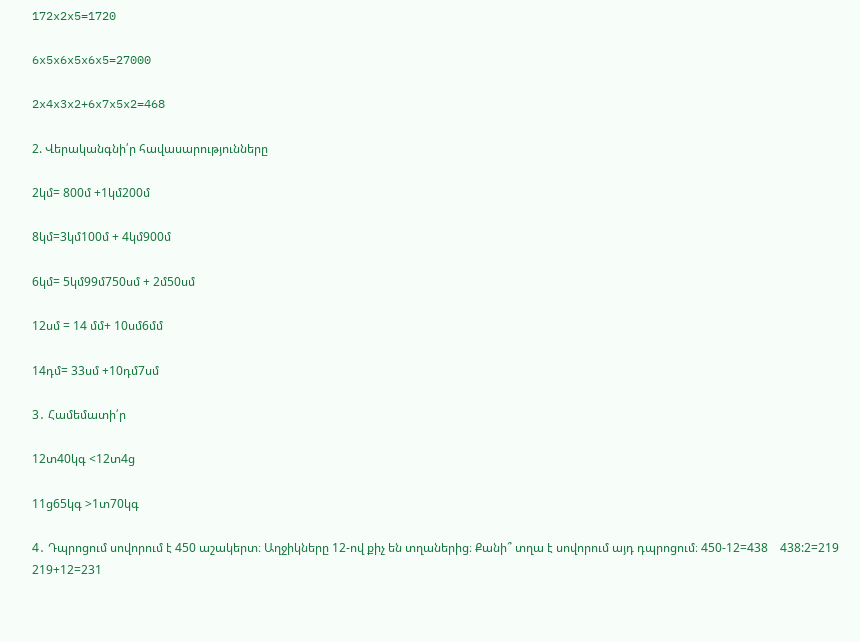172x2x5=1720

6x5x6x5x6x5=27000

2x4x3x2+6x7x5x2=468

2. Վերականգնի՛ր հավասարությունները

2կմ= 800մ +1կմ200մ

8կմ=3կմ100մ + 4կմ900մ

6կմ= 5կմ99մ750սմ + 2մ50սմ

12սմ = 14 մմ+ 10սմ6մմ

14դմ= 33սմ +10դմ7սմ

3․ Համեմատի՛ր

12տ40կգ <12տ4ց

11ց65կգ >1տ70կգ

4․ Դպրոցում սովորում է 450 աշակերտ։ Աղջիկները 12-ով քիչ են տղաներից։ Քանի՞ տղա է սովորում այդ դպրոցում։ 450-12=438    438:2=219 219+12=231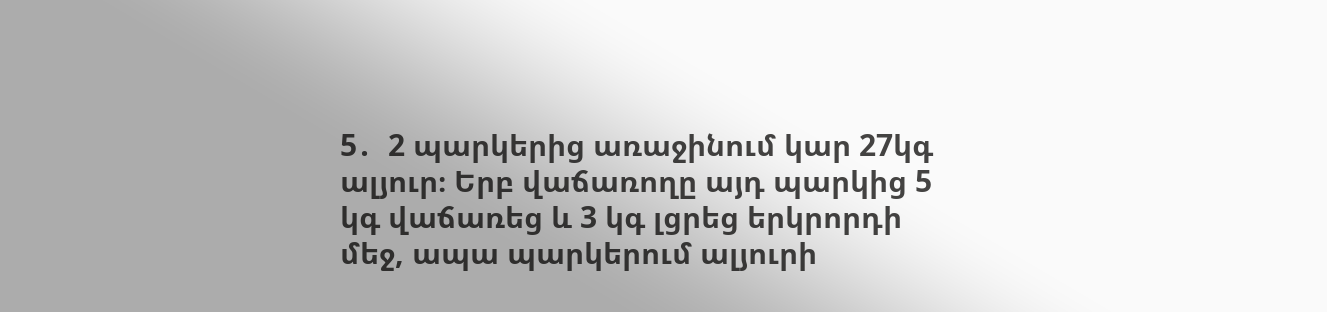5․  2 պարկերից առաջինում կար 27կգ ալյուր։ Երբ վաճառողը այդ պարկից 5 կգ վաճառեց և 3 կգ լցրեց երկրորդի մեջ, ապա պարկերում ալյուրի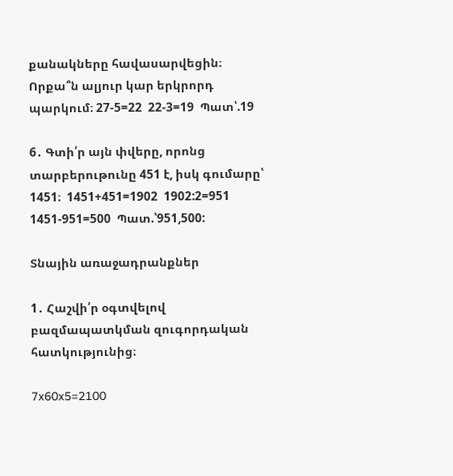քանակները հավասարվեցին։ Որքա՞ն ալյուր կար երկրորդ պարկում։ 27-5=22  22-3=19  Պատ՝.19

6․ Գտի՛ր այն փվերը, որոնց տարբերութունը 451 է, իսկ գումարը՝ 1451։  1451+451=1902  1902:2=951  1451-951=500  Պատ.՝951,500:

Տնային առաջադրանքներ

1․ Հաշվի՛ր օգտվելով բազմապատկման զուգորդական հատկությունից։

7x60x5=2100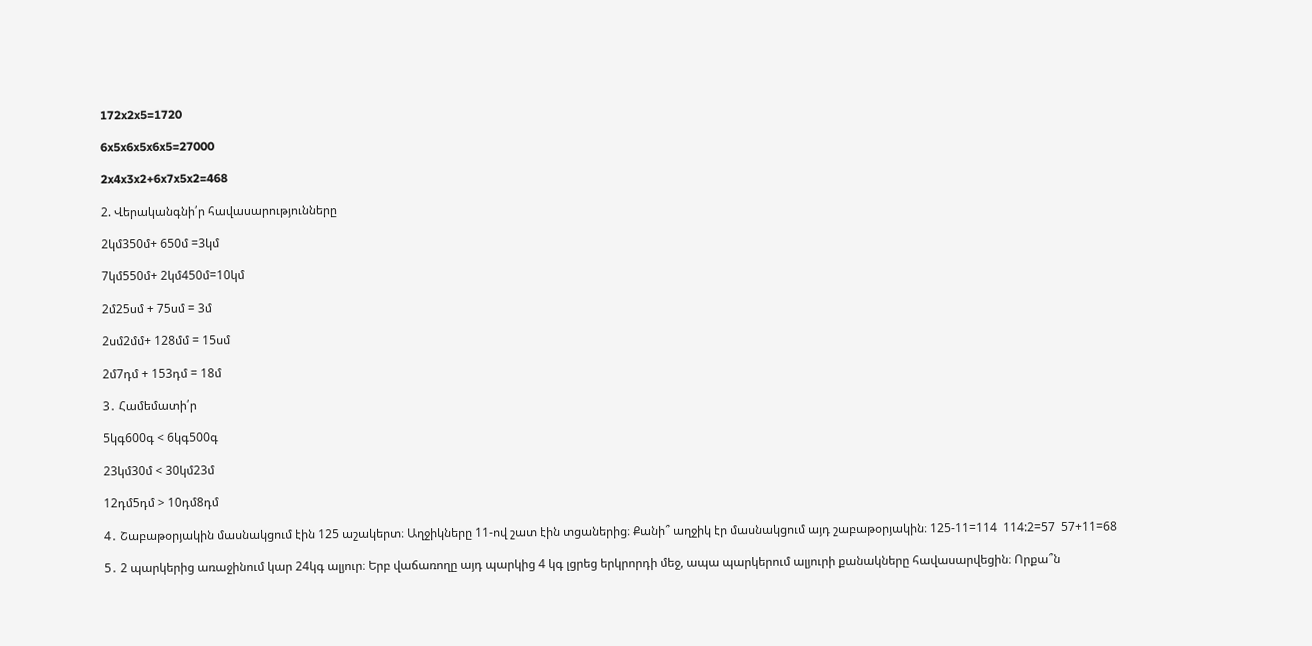172x2x5=1720

6x5x6x5x6x5=27000

2x4x3x2+6x7x5x2=468

2. Վերականգնի՛ր հավասարությունները

2կմ350մ+ 650մ =3կմ

7կմ550մ+ 2կմ450մ=10կմ

2մ25սմ + 75սմ = 3մ

2սմ2մմ+ 128մմ = 15սմ

2մ7դմ + 153դմ = 18մ

3․ Համեմատի՛ր

5կգ600գ < 6կգ500գ

23կմ30մ < 30կմ23մ

12դմ5դմ > 10դմ8դմ

4․ Շաբաթօրյակին մասնակցում էին 125 աշակերտ։ Աղջիկները 11-ով շատ էին տցաներից։ Քանի՞ աղջիկ էր մասնակցում այդ շաբաթօրյակին։ 125-11=114  114:2=57  57+11=68

5․ 2 պարկերից առաջինում կար 24կգ ալյուր։ Երբ վաճառողը այդ պարկից 4 կգ լցրեց երկրորդի մեջ, ապա պարկերում ալյուրի քանակները հավասարվեցին։ Որքա՞ն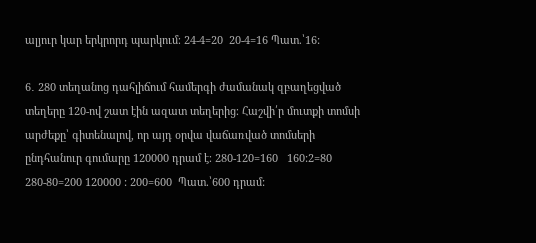ալյուր կար երկրորդ պարկում։ 24-4=20  20-4=16 Պատ.՝16:

6․ 280 տեղանոց դահլիճում համերգի ժամանակ զբաղեցված տեղերը 120-ով շատ էին ազատ տեղերից։ Հաշվի՛ր մուտքի տոմսի արժեքը՝ գիտենալով, որ այդ օրվա վաճառված տոմսերի ընդհանուր գումարը 120000 դրամ է։ 280-120=160   160:2=80  280-80=200 120000 : 200=600  Պատ.՝600 դրամ: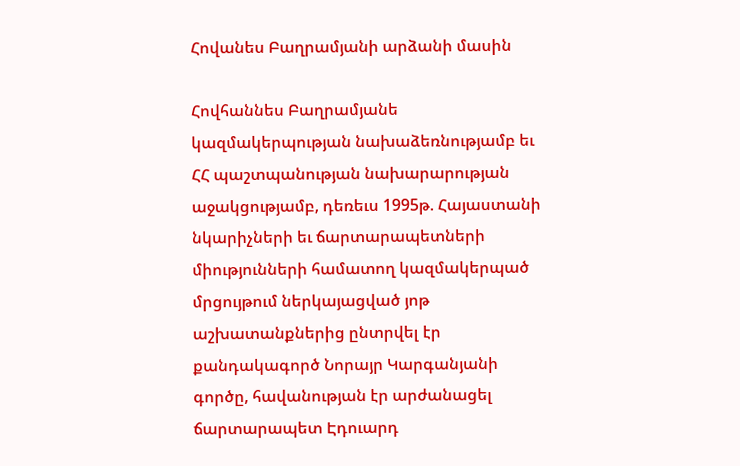Հովանես Բաղրամյանի արձանի մասին

Հովհաննես Բաղրամյանե կազմակերպության նախաձեռնությամբ եւ ՀՀ պաշտպանության նախարարության աջակցությամբ, դեռեւս 1995թ. Հայաստանի նկարիչների եւ ճարտարապետների միությունների համատող կազմակերպած մրցույթում ներկայացված յոթ աշխատանքներից ընտրվել էր քանդակագործ Նորայր Կարգանյանի գործը, հավանության էր արժանացել ճարտարապետ Էդուարդ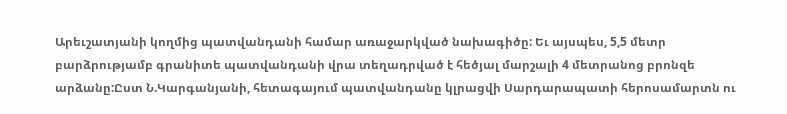Արեւշատյանի կողմից պատվանդանի համար առաջարկված նախագիծը: Եւ այսպես, 5,5 մետր բարձրությամբ գրանիտե պատվանդանի վրա տեղադրված է հեծյալ մարշալի 4 մետրանոց բրոնզե արձանը:Ըստ Ն.Կարգանյանի, հետագայում պատվանդանը կլրացվի Սարդարապատի հերոսամարտն ու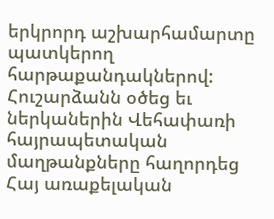երկրորդ աշխարհամարտը պատկերող հարթաքանդակներով: Հուշարձանն օծեց եւ ներկաներին Վեհափառի հայրապետական մաղթանքները հաղորդեց Հայ առաքելական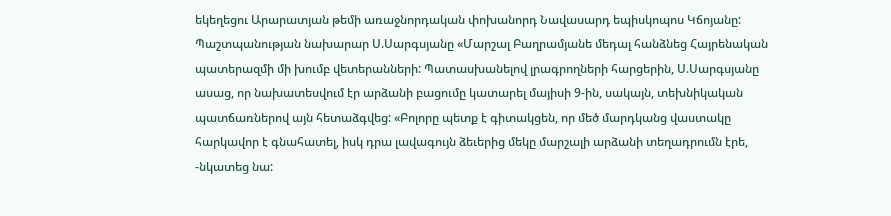եկեղեցու Արարատյան թեմի առաջնորդական փոխանորդ Նավասարդ եպիսկոպոս Կճոյանը: Պաշտպանության նախարար Ս.Սարգսյանը «Մարշալ Բաղրամյանե մեդալ հանձնեց Հայրենական պատերազմի մի խումբ վետերանների: Պատասխանելով լրագրողների հարցերին, Ս.Սարգսյանը ասաց, որ նախատեսվում էր արձանի բացումը կատարել մայիսի 9-ին, սակայն, տեխնիկական պատճառներով այն հետաձգվեց: «Բոլորը պետք է գիտակցեն, որ մեծ մարդկանց վաստակը հարկավոր է գնահատել, իսկ դրա լավագույն ձեւերից մեկը մարշալի արձանի տեղադրումն էրե, -նկատեց նա: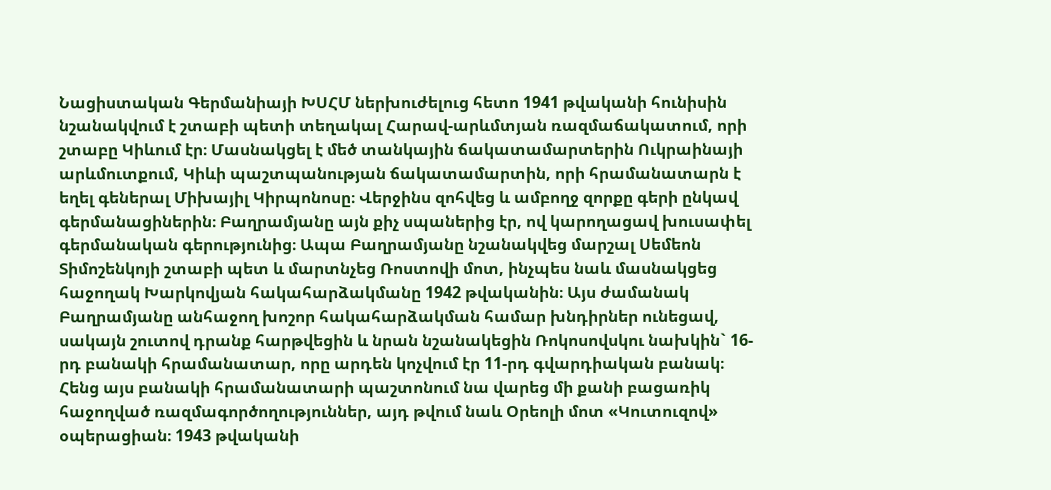Նացիստական Գերմանիայի ԽՍՀՄ ներխուժելուց հետո 1941 թվականի հունիսին նշանակվում է շտաբի պետի տեղակալ Հարավ-արևմտյան ռազմաճակատում, որի շտաբը Կիևում էր։ Մասնակցել է մեծ տանկային ճակատամարտերին Ուկրաինայի արևմուտքում, Կիևի պաշտպանության ճակատամարտին, որի հրամանատարն է եղել գեներալ Միխայիլ Կիրպոնոսը։ Վերջինս զոհվեց և ամբողջ զորքը գերի ընկավ գերմանացիներին։ Բաղրամյանը այն քիչ սպաներից էր, ով կարողացավ խուսափել գերմանական գերությունից։ Ապա Բաղրամյանը նշանակվեց մարշալ Սեմեոն Տիմոշենկոյի շտաբի պետ և մարտնչեց Ռոստովի մոտ, ինչպես նաև մասնակցեց հաջողակ Խարկովյան հակահարձակմանը 1942 թվականին։ Այս ժամանակ Բաղրամյանը անհաջող խոշոր հակահարձակման համար խնդիրներ ունեցավ, սակայն շուտով դրանք հարթվեցին և նրան նշանակեցին Ռոկոսովսկու նախկին` 16-րդ բանակի հրամանատար, որը արդեն կոչվում էր 11-րդ գվարդիական բանակ։ Հենց այս բանակի հրամանատարի պաշտոնում նա վարեց մի քանի բացառիկ հաջողված ռազմագործողություններ, այդ թվում նաև Օրեոլի մոտ «Կուտուզով» օպերացիան։ 1943 թվականի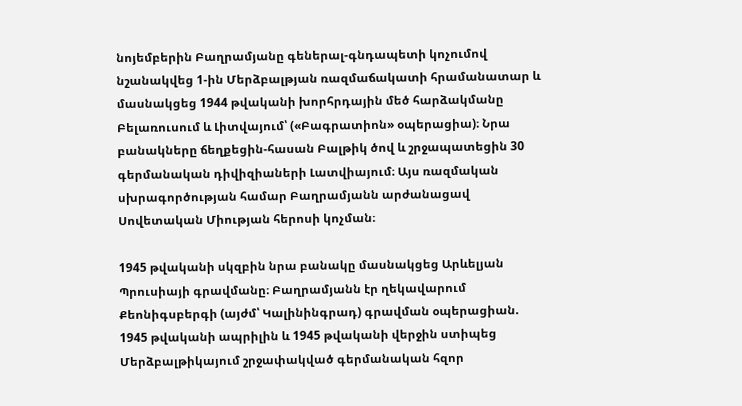նոյեմբերին Բաղրամյանը գեներալ-գնդապետի կոչումով նշանակվեց 1-ին Մերձբալթյան ռազմաճակատի հրամանատար և մասնակցեց 1944 թվականի խորհրդային մեծ հարձակմանը Բելառուսում և Լիտվայում՝ («Բագրատիոն» օպերացիա)։ Նրա բանակները ճեղքեցին-հասան Բալթիկ ծով և շրջապատեցին 30 գերմանական դիվիզիաների Լատվիայում։ Այս ռազմական սխրագործության համար Բաղրամյանն արժանացավ Սովետական Միության հերոսի կոչման։

1945 թվականի սկզբին նրա բանակը մասնակցեց Արևելյան Պրուսիայի գրավմանը։ Բաղրամյանն էր ղեկավարում Քեոնիգսբերգի (այժմ՝ Կալինինգրադ) գրավման օպերացիան. 1945 թվականի ապրիլին և 1945 թվականի վերջին ստիպեց Մերձբալթիկայում շրջափակված գերմանական հզոր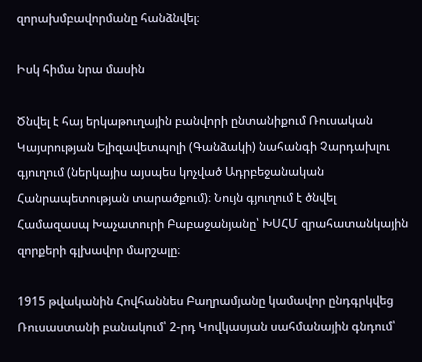զորախմբավորմանը հանձնվել։

Իսկ հիմա նրա մասին

Ծնվել է հայ երկաթուղային բանվորի ընտանիքում Ռուսական Կայսրության Ելիզավետպոլի (Գանձակի) նահանգի Չարդախլու գյուղում (ներկայիս այսպես կոչված Ադրբեջանական Հանրապետության տարածքում)։ Նույն գյուղում է ծնվել Համազասպ Խաչատուրի Բաբաջանյանը՝ ԽՍՀՄ զրահատանկային զորքերի գլխավոր մարշալը։

1915 թվականին Հովհաննես Բաղրամյանը կամավոր ընդգրկվեց Ռուսաստանի բանակում՝ 2-րդ Կովկասյան սահմանային գնդում՝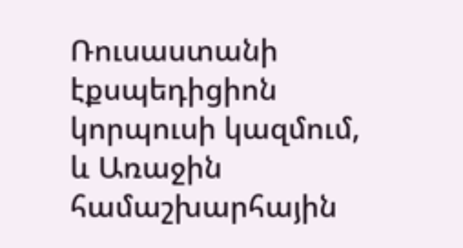Ռուսաստանի էքսպեդիցիոն կորպուսի կազմում, և Առաջին համաշխարհային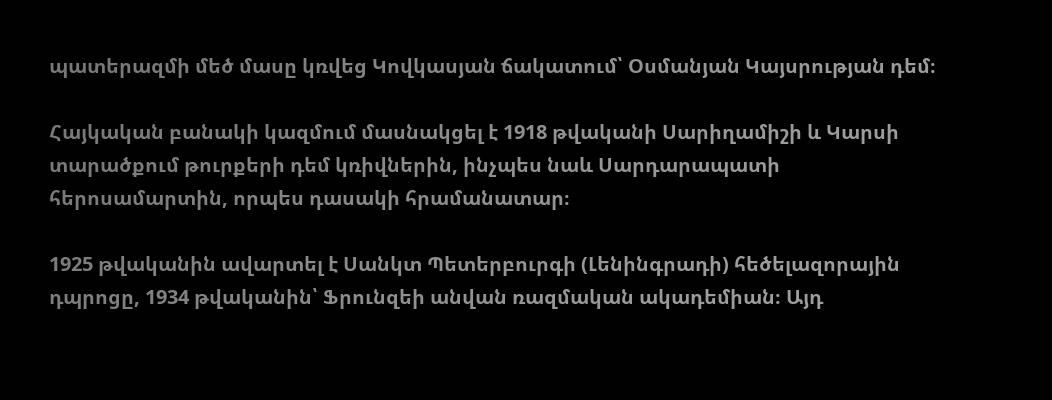պատերազմի մեծ մասը կռվեց Կովկասյան ճակատում՝ Օսմանյան Կայսրության դեմ։

Հայկական բանակի կազմում մասնակցել է 1918 թվականի Սարիղամիշի և Կարսի տարածքում թուրքերի դեմ կռիվներին, ինչպես նաև Սարդարապատի հերոսամարտին, որպես դասակի հրամանատար։

1925 թվականին ավարտել է Սանկտ Պետերբուրգի (Լենինգրադի) հեծելազորային դպրոցը, 1934 թվականին՝ Ֆրունզեի անվան ռազմական ակադեմիան։ Այդ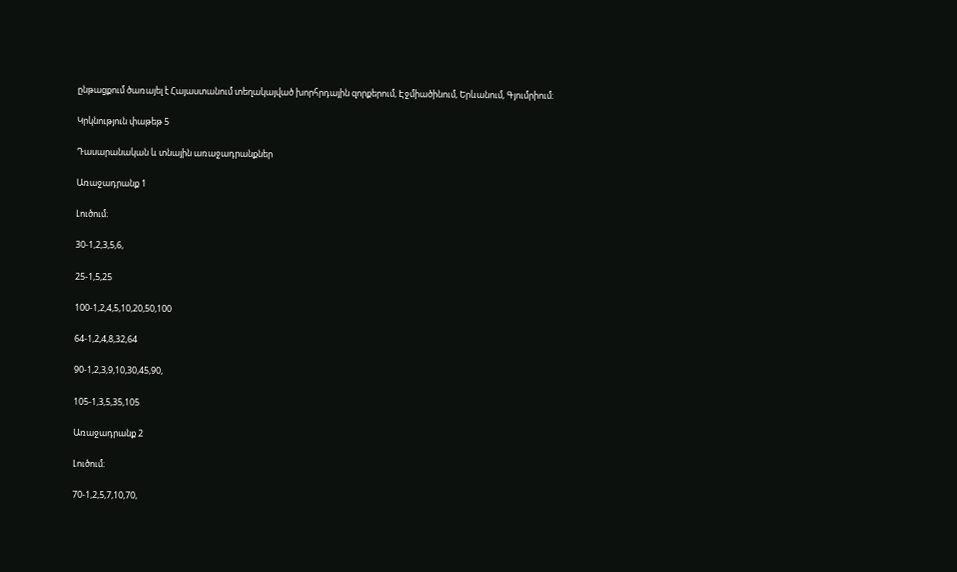ընթացքում ծառայել է Հայաստանում տեղակայված խորհրդային զորքերում, Էջմիածինում, Երևանում, Գյումրիում։

Կրկնություն փաթեթ 5

Դասարանական և տնային առաջադրանքներ

Առաջադրանք 1

Լուծում։

30-1,2,3,5,6,

25-1,5,25

100-1,2,4,5,10,20,50,100

64-1,2,4,8,32,64

90-1,2,3,9,10,30,45,90,

105-1,3,5,35,105

Առաջադրանք 2

Լուծում։

70-1,2,5,7,10,70,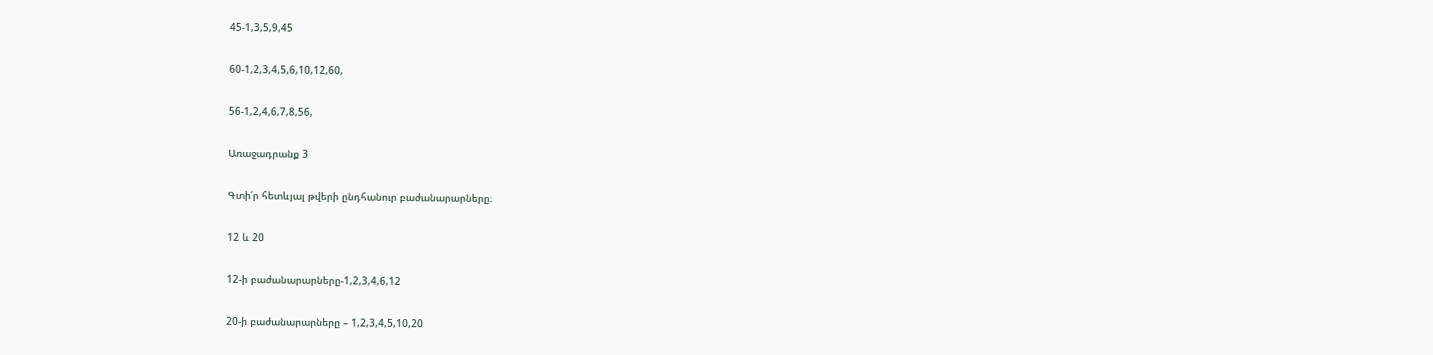45-1,3,5,9,45

60-1,2,3,4,5,6,10,12,60,

56-1,2,4,6,7,8,56,

Առաջադրանք 3

Գտի՛ր հետևյալ թվերի ընդհանուր բաժանարարները։

12 և 20

12-ի բաժանարարները-1,2,3,4,6,12

20-ի բաժանարարները – 1,2,3,4,5,10,20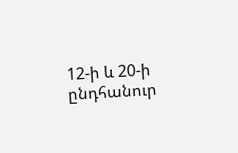12-ի և 20-ի ընդհանուր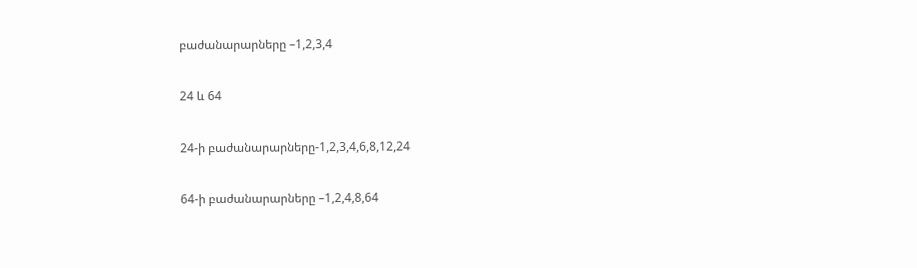բաժանարարները –1,2,3,4

24 և 64

24-ի բաժանարարները-1,2,3,4,6,8,12,24

64-ի բաժանարարները –1,2,4,8,64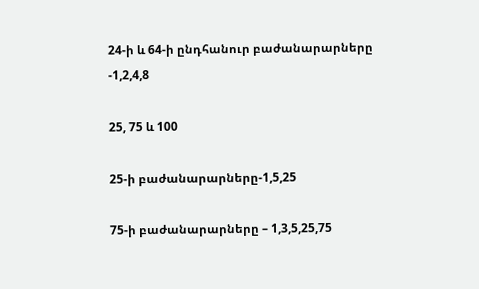24-ի և 64-ի ընդհանուր բաժանարարները -1,2,4,8

25, 75 և 100

25-ի բաժանարարները-1,5,25

75-ի բաժանարարները – 1,3,5,25,75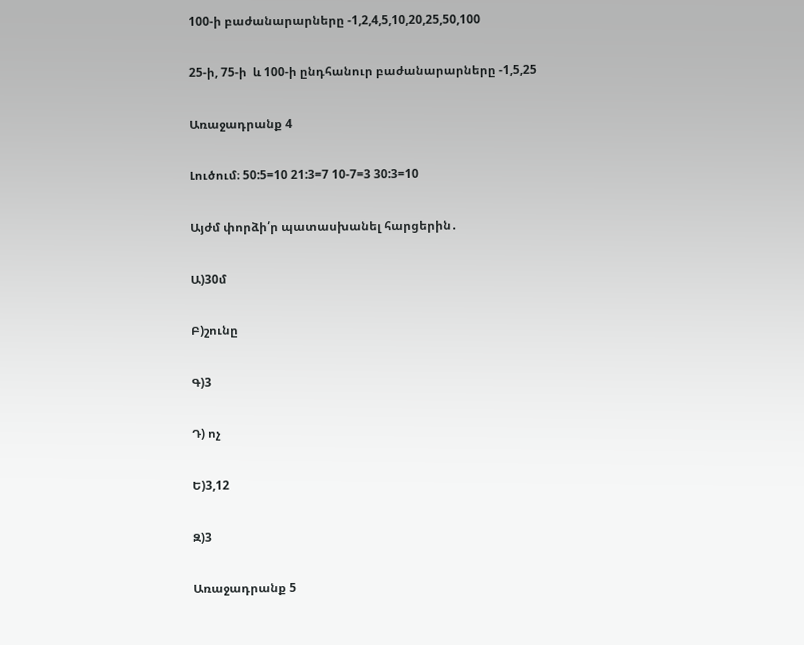100-ի բաժանարարները -1,2,4,5,10,20,25,50,100

25-ի, 75-ի  և 100-ի ընդհանուր բաժանարարները -1,5,25

Առաջադրանք 4

Լուծում։ 50:5=10 21:3=7 10-7=3 30:3=10

Այժմ փորձի՛ր պատասխանել հարցերին․

Ա)30մ

Բ)շունը

Գ)3

Դ) ոչ

Ե)3,12

Զ)3

Առաջադրանք 5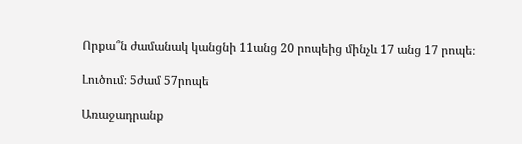Որքա՞ն ժամանակ կանցնի 11անց 20 րոպեից մինչև 17 անց 17 րոպե։

Լուծում։ 5ժամ 57րոպե

Առաջադրանք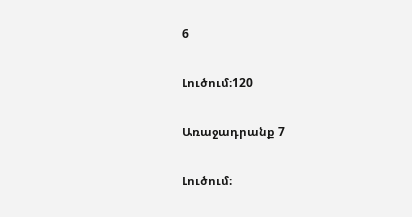6

Լուծում։120

Առաջադրանք 7

Լուծում։